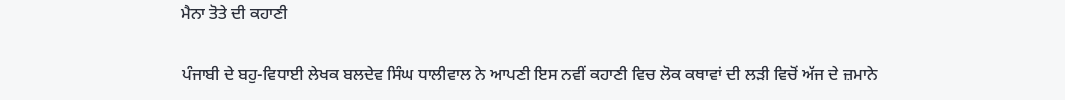ਮੈਨਾ ਤੋਤੇ ਦੀ ਕਹਾਣੀ

ਪੰਜਾਬੀ ਦੇ ਬਹੁ-ਵਿਧਾਈ ਲੇਖਕ ਬਲਦੇਵ ਸਿੰਘ ਧਾਲੀਵਾਲ ਨੇ ਆਪਣੀ ਇਸ ਨਵੀਂ ਕਹਾਣੀ ਵਿਚ ਲੋਕ ਕਥਾਵਾਂ ਦੀ ਲੜੀ ਵਿਚੋਂ ਅੱਜ ਦੇ ਜ਼ਮਾਨੇ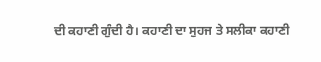ਦੀ ਕਹਾਣੀ ਗੁੰਦੀ ਹੈ। ਕਹਾਣੀ ਦਾ ਸੁਹਜ ਤੇ ਸਲੀਕਾ ਕਹਾਣੀ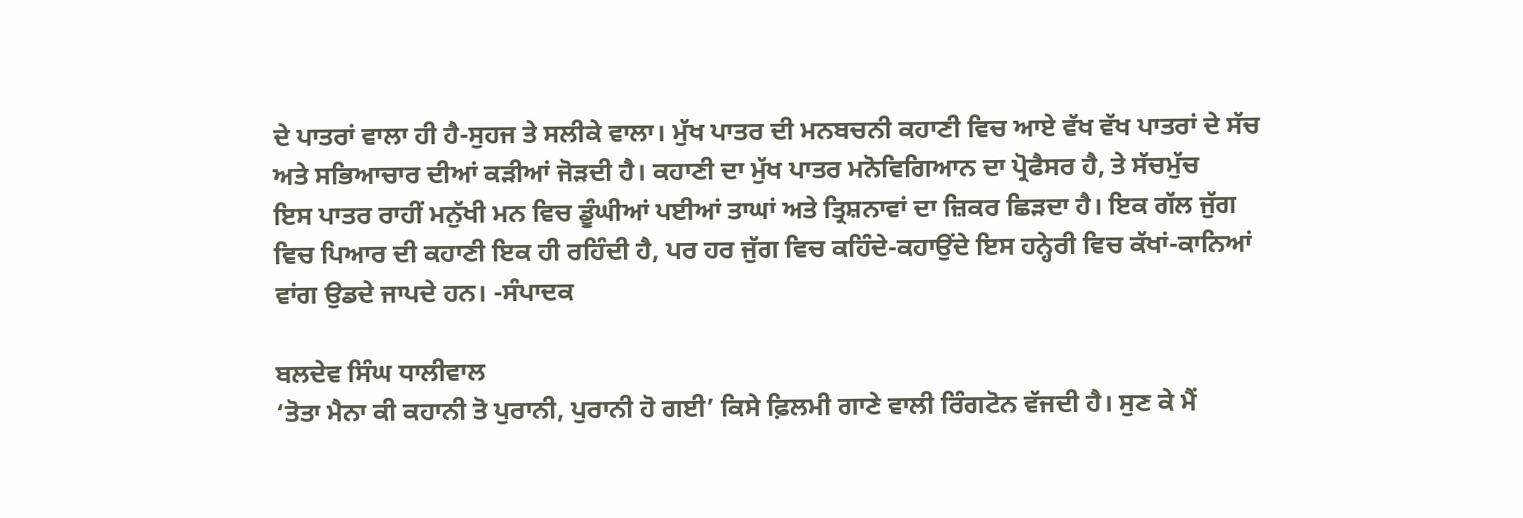ਦੇ ਪਾਤਰਾਂ ਵਾਲਾ ਹੀ ਹੈ-ਸੁਹਜ ਤੇ ਸਲੀਕੇ ਵਾਲਾ। ਮੁੱਖ ਪਾਤਰ ਦੀ ਮਨਬਚਨੀ ਕਹਾਣੀ ਵਿਚ ਆਏ ਵੱਖ ਵੱਖ ਪਾਤਰਾਂ ਦੇ ਸੱਚ ਅਤੇ ਸਭਿਆਚਾਰ ਦੀਆਂ ਕੜੀਆਂ ਜੋੜਦੀ ਹੈ। ਕਹਾਣੀ ਦਾ ਮੁੱਖ ਪਾਤਰ ਮਨੋਵਿਗਿਆਨ ਦਾ ਪ੍ਰੋਫੈਸਰ ਹੈ, ਤੇ ਸੱਚਮੁੱਚ
ਇਸ ਪਾਤਰ ਰਾਹੀਂ ਮਨੁੱਖੀ ਮਨ ਵਿਚ ਡੂੰਘੀਆਂ ਪਈਆਂ ਤਾਘਾਂ ਅਤੇ ਤ੍ਰਿਸ਼ਨਾਵਾਂ ਦਾ ਜ਼ਿਕਰ ਛਿੜਦਾ ਹੈ। ਇਕ ਗੱਲ ਜੁੱਗ ਵਿਚ ਪਿਆਰ ਦੀ ਕਹਾਣੀ ਇਕ ਹੀ ਰਹਿੰਦੀ ਹੈ, ਪਰ ਹਰ ਜੁੱਗ ਵਿਚ ਕਹਿੰਦੇ-ਕਹਾਉਂਦੇ ਇਸ ਹਨ੍ਹੇਰੀ ਵਿਚ ਕੱਖਾਂ-ਕਾਨਿਆਂ ਵਾਂਗ ਉਡਦੇ ਜਾਪਦੇ ਹਨ। -ਸੰਪਾਦਕ

ਬਲਦੇਵ ਸਿੰਘ ਧਾਲੀਵਾਲ
‘ਤੋਤਾ ਮੈਨਾ ਕੀ ਕਹਾਨੀ ਤੋ ਪੁਰਾਨੀ, ਪੁਰਾਨੀ ਹੋ ਗਈ’ ਕਿਸੇ ਫ਼ਿਲਮੀ ਗਾਣੇ ਵਾਲੀ ਰਿੰਗਟੋਨ ਵੱਜਦੀ ਹੈ। ਸੁਣ ਕੇ ਮੈਂ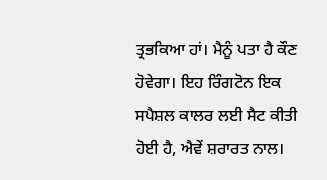ਤ੍ਰਭਕਿਆ ਹਾਂ। ਮੈਨੂੰ ਪਤਾ ਹੈ ਕੌਣ ਹੋਵੇਗਾ। ਇਹ ਰਿੰਗਟੋਨ ਇਕ ਸਪੈਸ਼ਲ ਕਾਲਰ ਲਈ ਸੈਟ ਕੀਤੀ ਹੋਈ ਹੈ, ਐਵੇਂ ਸ਼ਰਾਰਤ ਨਾਲ।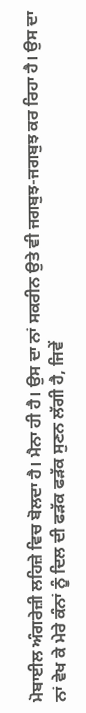ਮੋਬਾਈਲ ਅੰਗਰੇਜ਼ੀ ਲਹਿਜ਼ੇ ਵਿਚ ਬੋਲਦਾ ਹੈ। ਮੈਨਾ ਹੀ ਹੈ। ਉਸ ਦਾ ਨਾਂ ਸਕਰੀਨ ਉਤੇ ਵੀ ਜਗਬੁਝ-ਜਗਬੁਝ ਕਰ ਰਿਹਾ ਹੈ। ਉਸ ਦਾ ਨਾਂ ਵੇਖ ਕੇ ਮੇਰੇ ਕੰਨਾਂ ਨੂੰ ਦਿਲ ਦੀ ਫੜੱਕ ਫੜੱਕ ਸੁਣਨ ਲੱਗੀ ਹੈ, ਜਿਵੇਂ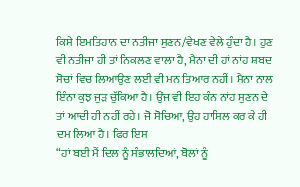ਕਿਸੇ ਇਮਤਿਹਾਨ ਦਾ ਨਤੀਜਾ ਸੁਣਨ/ਵੇਖਣ ਵੇਲੇ ਹੁੰਦਾ ਹੈ। ਹੁਣ ਵੀ ਨਤੀਜਾ ਹੀ ਤਾਂ ਨਿਕਲਣ ਵਾਲਾ ਹੈ, ਮੈਨਾ ਦੀ ਹਾਂ ਨਾਂਹ ਸ਼ਬਦ ਸੋਚਾਂ ਵਿਚ ਲਿਆਉਣ ਲਈ ਵੀ ਮਨ ਤਿਆਰ ਨਹੀਂ। ਮੈਨਾ ਨਾਲ ਇੰਨਾ ਕੁਝ ਜੁੜ ਚੁੱਕਿਆ ਹੈ। ਉਂਜ ਵੀ ਇਹ ਕੰਨ ਨਾਂਹ ਸੁਣਨ ਦੇ ਤਾਂ ਆਦੀ ਹੀ ਨਹੀਂ ਰਹੇ। ਜੋ ਸੋਚਿਆ, ਉਹ ਹਾਸਿਲ ਕਰ ਕੇ ਹੀ ਦਮ ਲਿਆ ਹੈ। ਫਿਰ ਇਸ
“ਹਾਂ ਬਈ ਮੈਂ ਦਿਲ ਨੂੰ ਸੰਭਾਲਦਿਆਂ, ਬੋਲਾਂ ਨੂੰ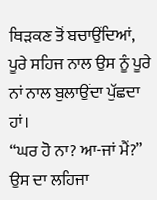ਥਿੜਕਣ ਤੋਂ ਬਚਾਉਂਦਿਆਂ, ਪੂਰੇ ਸਹਿਜ ਨਾਲ ਉਸ ਨੂੰ ਪੂਰੇ ਨਾਂ ਨਾਲ ਬੁਲਾਉਂਦਾ ਪੁੱਛਦਾ ਹਾਂ।
“ਘਰ ਹੋ ਨਾ? ਆ-ਜਾਂ ਮੈਂ?” ਉਸ ਦਾ ਲਹਿਜਾ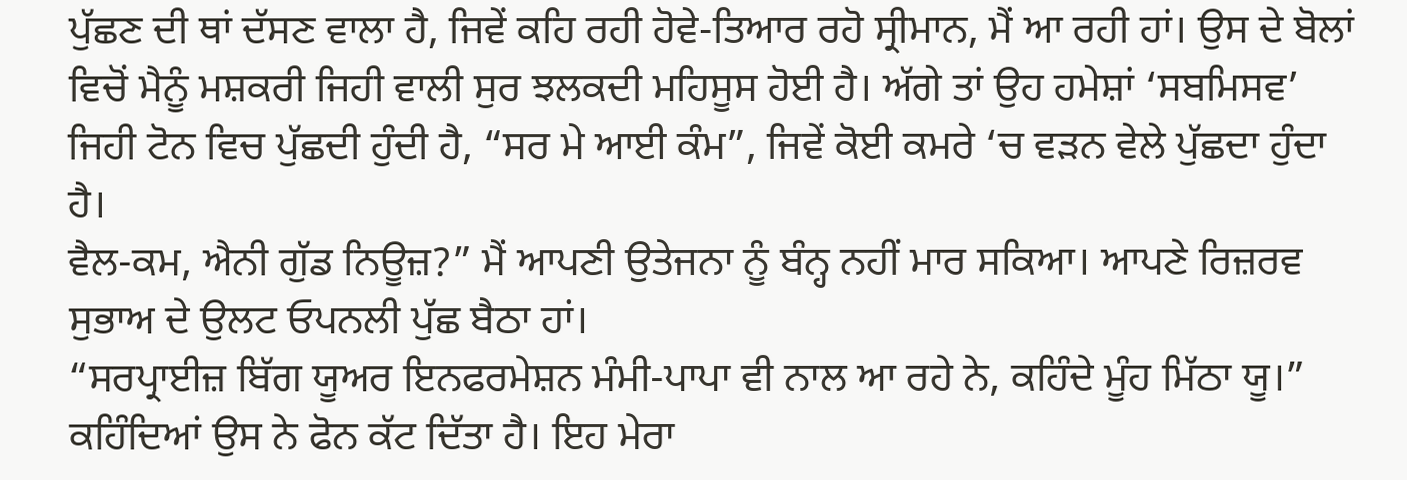ਪੁੱਛਣ ਦੀ ਥਾਂ ਦੱਸਣ ਵਾਲਾ ਹੈ, ਜਿਵੇਂ ਕਹਿ ਰਹੀ ਹੋਵੇ-ਤਿਆਰ ਰਹੋ ਸ੍ਰੀਮਾਨ, ਮੈਂ ਆ ਰਹੀ ਹਾਂ। ਉਸ ਦੇ ਬੋਲਾਂ ਵਿਚੋਂ ਮੈਨੂੰ ਮਸ਼ਕਰੀ ਜਿਹੀ ਵਾਲੀ ਸੁਰ ਝਲਕਦੀ ਮਹਿਸੂਸ ਹੋਈ ਹੈ। ਅੱਗੇ ਤਾਂ ਉਹ ਹਮੇਸ਼ਾਂ ‘ਸਬਮਿਸਵ’ ਜਿਹੀ ਟੋਨ ਵਿਚ ਪੁੱਛਦੀ ਹੁੰਦੀ ਹੈ, “ਸਰ ਮੇ ਆਈ ਕੰਮ”, ਜਿਵੇਂ ਕੋਈ ਕਮਰੇ ‘ਚ ਵੜਨ ਵੇਲੇ ਪੁੱਛਦਾ ਹੁੰਦਾ ਹੈ।
ਵੈਲ-ਕਮ, ਐਨੀ ਗੁੱਡ ਨਿਊਜ਼?” ਮੈਂ ਆਪਣੀ ਉਤੇਜਨਾ ਨੂੰ ਬੰਨ੍ਹ ਨਹੀਂ ਮਾਰ ਸਕਿਆ। ਆਪਣੇ ਰਿਜ਼ਰਵ ਸੁਭਾਅ ਦੇ ਉਲਟ ਓਪਨਲੀ ਪੁੱਛ ਬੈਠਾ ਹਾਂ।
“ਸਰਪ੍ਰਾਈਜ਼ ਬਿੱਗ ਯੂਅਰ ਇਨਫਰਮੇਸ਼ਨ ਮੰਮੀ-ਪਾਪਾ ਵੀ ਨਾਲ ਆ ਰਹੇ ਨੇ, ਕਹਿੰਦੇ ਮੂੰਹ ਮਿੱਠਾ ਯੂ।” ਕਹਿੰਦਿਆਂ ਉਸ ਨੇ ਫੋਨ ਕੱਟ ਦਿੱਤਾ ਹੈ। ਇਹ ਮੇਰਾ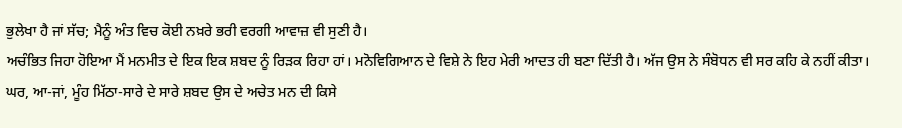ਭੁਲੇਖਾ ਹੈ ਜਾਂ ਸੱਚ; ਮੈਨੂੰ ਅੰਤ ਵਿਚ ਕੋਈ ਨਖ਼ਰੇ ਭਰੀ ਵਰਗੀ ਆਵਾਜ਼ ਵੀ ਸੁਣੀ ਹੈ।
ਅਚੰਭਿਤ ਜਿਹਾ ਹੋਇਆ ਮੈਂ ਮਨਮੀਤ ਦੇ ਇਕ ਇਕ ਸ਼ਬਦ ਨੂੰ ਰਿੜਕ ਰਿਹਾ ਹਾਂ। ਮਨੋਵਿਗਿਆਨ ਦੇ ਵਿਸ਼ੇ ਨੇ ਇਹ ਮੇਰੀ ਆਦਤ ਹੀ ਬਣਾ ਦਿੱਤੀ ਹੈ। ਅੱਜ ਉਸ ਨੇ ਸੰਬੋਧਨ ਵੀ ਸਰ ਕਹਿ ਕੇ ਨਹੀਂ ਕੀਤਾ। ਘਰ, ਆ-ਜਾਂ, ਮੂੰਹ ਮਿੱਠਾ-ਸਾਰੇ ਦੇ ਸਾਰੇ ਸ਼ਬਦ ਉਸ ਦੇ ਅਚੇਤ ਮਨ ਦੀ ਕਿਸੇ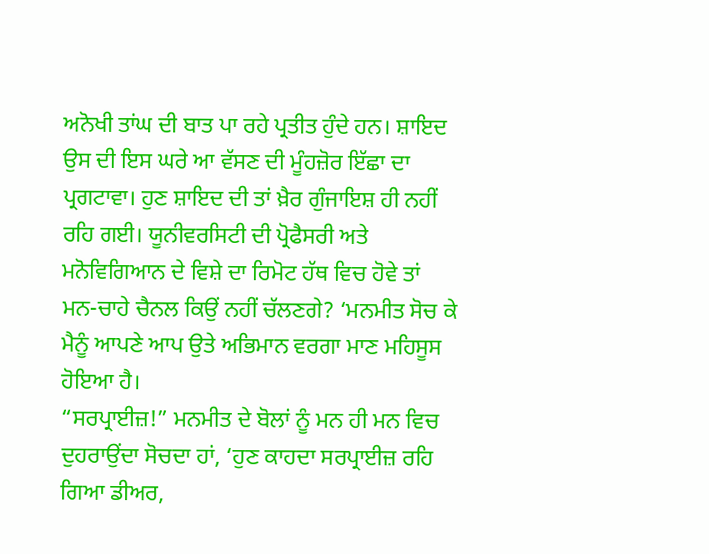ਅਨੋਖੀ ਤਾਂਘ ਦੀ ਬਾਤ ਪਾ ਰਹੇ ਪ੍ਰਤੀਤ ਹੁੰਦੇ ਹਨ। ਸ਼ਾਇਦ ਉਸ ਦੀ ਇਸ ਘਰੇ ਆ ਵੱਸਣ ਦੀ ਮੂੰਹਜ਼ੋਰ ਇੱਛਾ ਦਾ ਪ੍ਰਗਟਾਵਾ। ਹੁਣ ਸ਼ਾਇਦ ਦੀ ਤਾਂ ਖ਼ੈਰ ਗੁੰਜਾਇਸ਼ ਹੀ ਨਹੀਂ ਰਹਿ ਗਈ। ਯੂਨੀਵਰਸਿਟੀ ਦੀ ਪ੍ਰੋਫੈਸਰੀ ਅਤੇ ਮਨੋਵਿਗਿਆਨ ਦੇ ਵਿਸ਼ੇ ਦਾ ਰਿਮੋਟ ਹੱਥ ਵਿਚ ਹੋਵੇ ਤਾਂ ਮਨ-ਚਾਹੇ ਚੈਨਲ ਕਿਉਂ ਨਹੀਂ ਚੱਲਣਗੇ? ‘ਮਨਮੀਤ ਸੋਚ ਕੇ ਮੈਨੂੰ ਆਪਣੇ ਆਪ ਉਤੇ ਅਭਿਮਾਨ ਵਰਗਾ ਮਾਣ ਮਹਿਸੂਸ ਹੋਇਆ ਹੈ।
“ਸਰਪ੍ਰਾਈਜ਼!” ਮਨਮੀਤ ਦੇ ਬੋਲਾਂ ਨੂੰ ਮਨ ਹੀ ਮਨ ਵਿਚ ਦੁਹਰਾਉਂਦਾ ਸੋਚਦਾ ਹਾਂ, ‘ਹੁਣ ਕਾਹਦਾ ਸਰਪ੍ਰਾਈਜ਼ ਰਹਿ ਗਿਆ ਡੀਅਰ,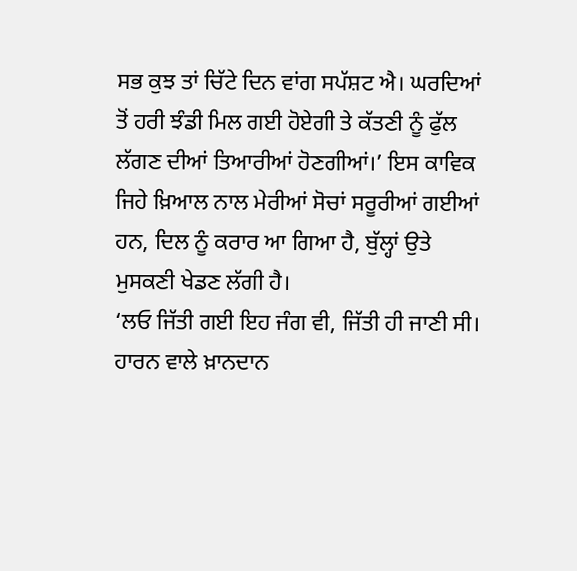ਸਭ ਕੁਝ ਤਾਂ ਚਿੱਟੇ ਦਿਨ ਵਾਂਗ ਸਪੱਸ਼ਟ ਐ। ਘਰਦਿਆਂ ਤੋਂ ਹਰੀ ਝੰਡੀ ਮਿਲ ਗਈ ਹੋਏਗੀ ਤੇ ਕੱਤਣੀ ਨੂੰ ਫੁੱਲ ਲੱਗਣ ਦੀਆਂ ਤਿਆਰੀਆਂ ਹੋਣਗੀਆਂ।’ ਇਸ ਕਾਵਿਕ ਜਿਹੇ ਖ਼ਿਆਲ ਨਾਲ ਮੇਰੀਆਂ ਸੋਚਾਂ ਸਰੂਰੀਆਂ ਗਈਆਂ ਹਨ, ਦਿਲ ਨੂੰ ਕਰਾਰ ਆ ਗਿਆ ਹੈ, ਬੁੱਲ੍ਹਾਂ ਉਤੇ ਮੁਸਕਣੀ ਖੇਡਣ ਲੱਗੀ ਹੈ।
‘ਲਓ ਜਿੱਤੀ ਗਈ ਇਹ ਜੰਗ ਵੀ, ਜਿੱਤੀ ਹੀ ਜਾਣੀ ਸੀ। ਹਾਰਨ ਵਾਲੇ ਖ਼ਾਨਦਾਨ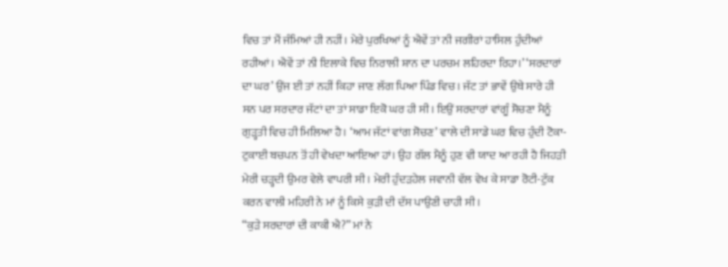ਵਿਚ ਤਾਂ ਮੈਂ ਜੰਮਿਆਂ ਹੀ ਨਹੀਂ। ਮੇਰੇ ਪੁਰਖਿਆਂ ਨੂੰ ਐਵੇਂ ਤਾਂ ਨੀ ਜਗੀਰਾਂ ਹਾਸਿਲ ਹੁੰਦੀਆਂ ਰਹੀਆਂ। ਐਵੇਂ ਤਾਂ ਨੀ ਇਲਾਕੇ ਵਿਚ ਨਿਰਾਲੀ ਸ਼ਾਨ ਦਾ ਪਰਚਮ ਲਹਿਰਦਾ ਰਿਹਾ।’ ‘ਸਰਦਾਰਾਂ ਦਾ ਘਰ’ ਉਂਜ ਈ ਤਾਂ ਨਹੀਂ ਕਿਹਾ ਜਾਣ ਲੱਗ ਪਿਆ ਪਿੰਡ ਵਿਚ। ਜੱਟ ਤਾਂ ਭਾਵੇਂ ਉਥੇ ਸਾਰੇ ਹੀ ਸਨ ਪਰ ਸਰਦਾਰ ਜੱਟਾਂ ਦਾ ਤਾਂ ਸਾਡਾ ਇਕੋ ਘਰ ਹੀ ਸੀ। ਇਉਂ ਸਰਦਾਰਾਂ ਵਾਂਗੂੰ ਸੋਚਣਾ ਮੈਨੂੰ ਗੁੜ੍ਹਤੀ ਵਿਚ ਹੀ ਮਿਲਿਆ ਹੈ। ‘ਆਮ ਜੱਟਾਂ ਵਾਂਗ ਸੋਚਣ’ ਵਾਲੇ ਦੀ ਸਾਡੇ ਘਰ ਵਿਚ ਹੁੰਦੀ ਟੋਕਾ-ਟੁਕਾਈ ਬਚਪਨ ਤੋਂ ਹੀ ਵੇਖਦਾ ਆਇਆ ਹਾਂ। ਉਹ ਗੱਲ ਮੈਨੂੰ ਹੁਣ ਵੀ ਯਾਦ ਆ ਰਹੀ ਹੈ ਜਿਹੜੀ ਮੇਰੀ ਚੜ੍ਹਦੀ ਉਮਰ ਵੇਲੇ ਵਾਪਰੀ ਸੀ। ਮੇਰੀ ਹੁੰਦੜਹੇਲ ਜਵਾਨੀ ਵੱਲ ਵੇਖ ਕੇ ਸਾਡਾ ਰੋਟੀ-ਟੁੱਕ ਕਰਨ ਵਾਲੀ ਮਹਿਰੀ ਨੇ ਮਾਂ ਨੂੰ ਕਿਸੇ ਕੁੜੀ ਦੀ ਦੱਸ ਪਾਉਣੀ ਚਾਹੀ ਸੀ।
“ਕੁੜੇ ਸਰਦਾਰਾਂ ਦੀ ਕਾਕੀ ਐ?” ਮਾਂ ਨੇ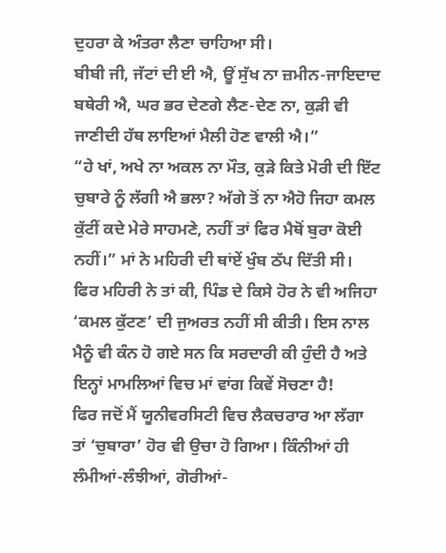ਦੁਹਰਾ ਕੇ ਅੰਤਰਾ ਲੈਣਾ ਚਾਹਿਆ ਸੀ।
ਬੀਬੀ ਜੀ, ਜੱਟਾਂ ਦੀ ਈ ਐ, ਊਂ ਸੁੱਖ ਨਾ ਜ਼ਮੀਨ-ਜਾਇਦਾਦ ਬਥੇਰੀ ਐ, ਘਰ ਭਰ ਦੇਣਗੇ ਲੈਣ-ਦੇਣ ਨਾ, ਕੁੜੀ ਵੀ ਜਾਣੀਦੀ ਹੱਥ ਲਾਇਆਂ ਮੈਲੀ ਹੋਣ ਵਾਲੀ ਐ।”
“ਹੇ ਖਾਂ, ਅਖੇ ਨਾ ਅਕਲ ਨਾ ਮੌਤ, ਕੁੜੇ ਕਿਤੇ ਮੋਰੀ ਦੀ ਇੱਟ ਚੁਬਾਰੇ ਨੂੰ ਲੱਗੀ ਐ ਭਲਾ? ਅੱਗੇ ਤੋਂ ਨਾ ਐਹੋ ਜਿਹਾ ਕਮਲ ਕੁੱਟੀਂ ਕਦੇ ਮੇਰੇ ਸਾਹਮਣੇ, ਨਹੀਂ ਤਾਂ ਫਿਰ ਮੈਥੋਂ ਬੁਰਾ ਕੋਈ ਨਹੀਂ।” ਮਾਂ ਨੇ ਮਹਿਰੀ ਦੀ ਥਾਂਏਂ ਖੁੰਬ ਠੱਪ ਦਿੱਤੀ ਸੀ। ਫਿਰ ਮਹਿਰੀ ਨੇ ਤਾਂ ਕੀ, ਪਿੰਡ ਦੇ ਕਿਸੇ ਹੋਰ ਨੇ ਵੀ ਅਜਿਹਾ ‘ਕਮਲ ਕੁੱਟਣ’ ਦੀ ਜੁਅਰਤ ਨਹੀਂ ਸੀ ਕੀਤੀ। ਇਸ ਨਾਲ ਮੈਨੂੰ ਵੀ ਕੰਨ ਹੋ ਗਏ ਸਨ ਕਿ ਸਰਦਾਰੀ ਕੀ ਹੁੰਦੀ ਹੈ ਅਤੇ ਇਨ੍ਹਾਂ ਮਾਮਲਿਆਂ ਵਿਚ ਮਾਂ ਵਾਂਗ ਕਿਵੇਂ ਸੋਚਣਾ ਹੈ!
ਫਿਰ ਜਦੋਂ ਮੈਂ ਯੂਨੀਵਰਸਿਟੀ ਵਿਚ ਲੈਕਚਰਾਰ ਆ ਲੱਗਾ ਤਾਂ ‘ਚੁਬਾਰਾ’ ਹੋਰ ਵੀ ਉਚਾ ਹੋ ਗਿਆ। ਕਿੰਨੀਆਂ ਹੀ ਲੰਮੀਆਂ-ਲੰਝੀਆਂ, ਗੋਰੀਆਂ-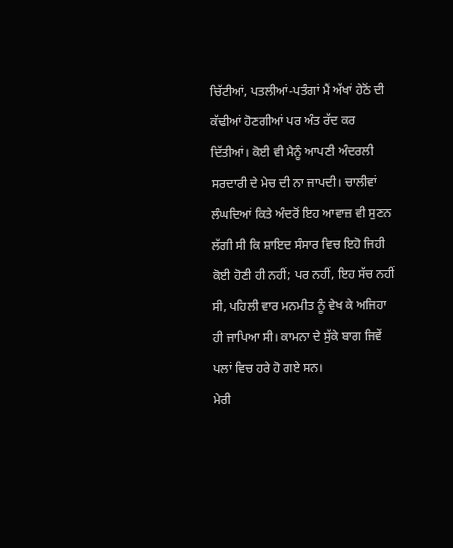ਚਿੱਟੀਆਂ, ਪਤਲੀਆਂ-ਪਤੰਗਾਂ ਮੈਂ ਅੱਖਾਂ ਹੇਠੋਂ ਦੀ ਕੱਢੀਆਂ ਹੋਣਗੀਆਂ ਪਰ ਅੰਤ ਰੱਦ ਕਰ ਦਿੱਤੀਆਂ। ਕੋਈ ਵੀ ਮੈਨੂੰ ਆਪਣੀ ਅੰਦਰਲੀ ਸਰਦਾਰੀ ਦੇ ਮੇਚ ਦੀ ਨਾ ਜਾਪਦੀ। ਚਾਲੀਵਾਂ ਲੰਘਦਿਆਂ ਕਿਤੇ ਅੰਦਰੋਂ ਇਹ ਆਵਾਜ਼ ਵੀ ਸੁਣਨ ਲੱਗੀ ਸੀ ਕਿ ਸ਼ਾਇਦ ਸੰਸਾਰ ਵਿਚ ਇਹੋ ਜਿਹੀ ਕੋਈ ਹੋਣੀ ਹੀ ਨਹੀਂ; ਪਰ ਨਹੀਂ, ਇਹ ਸੱਚ ਨਹੀਂ ਸੀ, ਪਹਿਲੀ ਵਾਰ ਮਨਮੀਤ ਨੂੰ ਵੇਖ ਕੇ ਅਜਿਹਾ ਹੀ ਜਾਪਿਆ ਸੀ। ਕਾਮਨਾ ਦੇ ਸੁੱਕੇ ਬਾਗ ਜਿਵੇਂ ਪਲਾਂ ਵਿਚ ਹਰੇ ਹੋ ਗਏ ਸਨ।
ਮੇਰੀ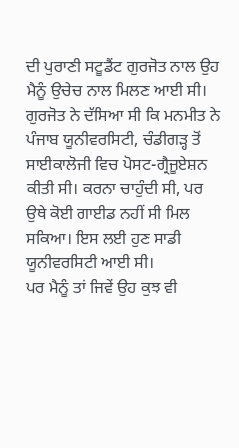ਦੀ ਪੁਰਾਣੀ ਸਟੂਡੈਂਟ ਗੁਰਜੋਤ ਨਾਲ ਉਹ ਮੈਨੂੰ ਉਚੇਚ ਨਾਲ ਮਿਲਣ ਆਈ ਸੀ। ਗੁਰਜੋਤ ਨੇ ਦੱਸਿਆ ਸੀ ਕਿ ਮਨਮੀਤ ਨੇ ਪੰਜਾਬ ਯੂਨੀਵਰਸਿਟੀ, ਚੰਡੀਗੜ੍ਹ ਤੋਂ ਸਾਈਕਾਲੋਜੀ ਵਿਚ ਪੋਸਟ-ਗ੍ਰੈਜੂਏਸ਼ਨ ਕੀਤੀ ਸੀ। ਕਰਨਾ ਚਾਹੁੰਦੀ ਸੀ, ਪਰ ਉਥੇ ਕੋਈ ਗਾਈਡ ਨਹੀਂ ਸੀ ਮਿਲ ਸਕਿਆ। ਇਸ ਲਈ ਹੁਣ ਸਾਡੀ ਯੂਨੀਵਰਸਿਟੀ ਆਈ ਸੀ।
ਪਰ ਮੈਨੂੰ ਤਾਂ ਜਿਵੇਂ ਉਹ ਕੁਝ ਵੀ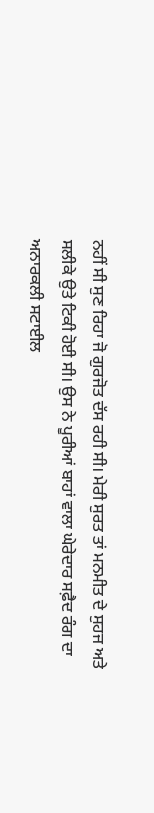ਨਹੀਂ ਸੀ ਸੁਣ ਰਿਹਾ ਜੋ ਗੁਰਜੋਤ ਦੱਸ ਰਹੀ ਸੀ। ਮੇਰੀ ਸੁਰਤ ਤਾਂ ਮਨਮੀਤ ਦੇ ਸੁਹਜ ਅਤੇ ਸਲੀਕੇ ਉਤੇ ਟਿਕੀ ਹੋਈ ਸੀ। ਉਸ ਨੇ ਪੂਰੀਆਂ ਬਾਹਾਂ ਵਾਲਾ ਘੇਰੇਦਾਰ ਸਫ਼ੈਦ ਰੰਗ ਦਾ ਅਨਾਰਕਲੀ ਸਟਾਈਲ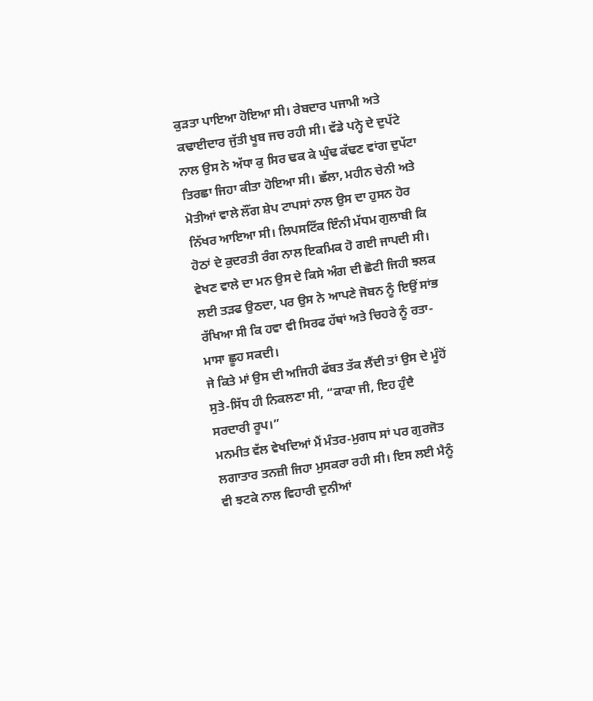ਕੁੜਤਾ ਪਾਇਆ ਹੋਇਆ ਸੀ। ਰੇਬਦਾਰ ਪਜਾਮੀ ਅਤੇ ਕਢਾਈਦਾਰ ਜੁੱਤੀ ਖੂਬ ਜਚ ਰਹੀ ਸੀ। ਵੱਡੇ ਪਨ੍ਹੇ ਦੇ ਦੁਪੱਟੇ ਨਾਲ ਉਸ ਨੇ ਅੱਧਾ ਕੁ ਸਿਰ ਢਕ ਕੇ ਘੁੰਢ ਕੱਢਣ ਵਾਂਗ ਦੁਪੱਟਾ ਤਿਰਛਾ ਜਿਹਾ ਕੀਤਾ ਹੋਇਆ ਸੀ। ਛੱਲਾ, ਮਹੀਨ ਚੇਨੀ ਅਤੇ ਮੋਤੀਆਂ ਵਾਲੇ ਲੌਂਗ ਸ਼ੇਪ ਟਾਪਸਾਂ ਨਾਲ ਉਸ ਦਾ ਹੁਸਨ ਹੋਰ ਨਿੱਖਰ ਆਇਆ ਸੀ। ਲਿਪਸਟਿੱਕ ਇੰਨੀ ਮੱਧਮ ਗੁਲਾਬੀ ਕਿ ਹੋਠਾਂ ਦੇ ਕੁਦਰਤੀ ਰੰਗ ਨਾਲ ਇਕਮਿਕ ਹੋ ਗਈ ਜਾਪਦੀ ਸੀ। ਵੇਖਣ ਵਾਲੇ ਦਾ ਮਨ ਉਸ ਦੇ ਕਿਸੇ ਅੰਗ ਦੀ ਛੋਟੀ ਜਿਹੀ ਝਲਕ ਲਈ ਤੜਫ ਉਠਦਾ, ਪਰ ਉਸ ਨੇ ਆਪਣੇ ਜੋਬਨ ਨੂੰ ਇਉਂ ਸਾਂਭ ਰੱਖਿਆ ਸੀ ਕਿ ਹਵਾ ਵੀ ਸਿਰਫ ਹੱਥਾਂ ਅਤੇ ਚਿਹਰੇ ਨੂੰ ਰਤਾ-ਮਾਸਾ ਛੂਹ ਸਕਦੀ।
ਜੇ ਕਿਤੇ ਮਾਂ ਉਸ ਦੀ ਅਜਿਹੀ ਫੱਬਤ ਤੱਕ ਲੈਂਦੀ ਤਾਂ ਉਸ ਦੇ ਮੂੰਹੋਂ ਸੁਤੇ-ਸਿੱਧ ਹੀ ਨਿਕਲਣਾ ਸੀ, “ਕਾਕਾ ਜੀ, ਇਹ ਹੁੰਦੈ ਸਰਦਾਰੀ ਰੂਪ।”
ਮਨਮੀਤ ਵੱਲ ਵੇਖਦਿਆਂ ਮੈਂ ਮੰਤਰ-ਮੁਗਧ ਸਾਂ ਪਰ ਗੁਰਜੋਤ ਲਗਾਤਾਰ ਤਨਜ਼ੀ ਜਿਹਾ ਮੁਸਕਰਾ ਰਹੀ ਸੀ। ਇਸ ਲਈ ਮੈਨੂੰ ਵੀ ਝਟਕੇ ਨਾਲ ਵਿਹਾਰੀ ਦੁਨੀਆਂ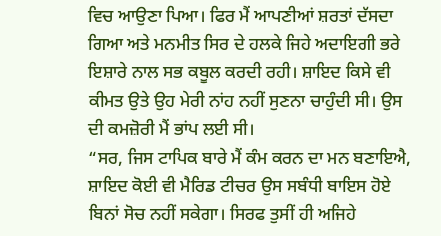ਵਿਚ ਆਉਣਾ ਪਿਆ। ਫਿਰ ਮੈਂ ਆਪਣੀਆਂ ਸ਼ਰਤਾਂ ਦੱਸਦਾ ਗਿਆ ਅਤੇ ਮਨਮੀਤ ਸਿਰ ਦੇ ਹਲਕੇ ਜਿਹੇ ਅਦਾਇਗੀ ਭਰੇ ਇਸ਼ਾਰੇ ਨਾਲ ਸਭ ਕਬੂਲ ਕਰਦੀ ਰਹੀ। ਸ਼ਾਇਦ ਕਿਸੇ ਵੀ ਕੀਮਤ ਉਤੇ ਉਹ ਮੇਰੀ ਨਾਂਹ ਨਹੀਂ ਸੁਣਨਾ ਚਾਹੁੰਦੀ ਸੀ। ਉਸ ਦੀ ਕਮਜ਼ੋਰੀ ਮੈਂ ਭਾਂਪ ਲਈ ਸੀ।
“ਸਰ, ਜਿਸ ਟਾਪਿਕ ਬਾਰੇ ਮੈਂ ਕੰਮ ਕਰਨ ਦਾ ਮਨ ਬਣਾਇਐ, ਸ਼ਾਇਦ ਕੋਈ ਵੀ ਮੈਰਿਡ ਟੀਚਰ ਉਸ ਸਬੰਧੀ ਬਾਇਸ ਹੋਏ ਬਿਨਾਂ ਸੋਚ ਨਹੀਂ ਸਕੇਗਾ। ਸਿਰਫ ਤੁਸੀਂ ਹੀ ਅਜਿਹੇ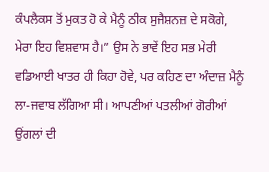ਕੰਪਲੈਕਸ ਤੋਂ ਮੁਕਤ ਹੋ ਕੇ ਮੈਨੂੰ ਠੀਕ ਸੁਜੈਸ਼ਨਜ਼ ਦੇ ਸਕੋਗੇ, ਮੇਰਾ ਇਹ ਵਿਸ਼ਵਾਸ ਹੈ।” ਉਸ ਨੇ ਭਾਵੇਂ ਇਹ ਸਭ ਮੇਰੀ ਵਡਿਆਈ ਖਾਤਰ ਹੀ ਕਿਹਾ ਹੋਵੇ, ਪਰ ਕਹਿਣ ਦਾ ਅੰਦਾਜ਼ ਮੈਨੂੰ ਲਾ-ਜਵਾਬ ਲੱਗਿਆ ਸੀ। ਆਪਣੀਆਂ ਪਤਲੀਆਂ ਗੋਰੀਆਂ ਉਂਗਲਾਂ ਦੀ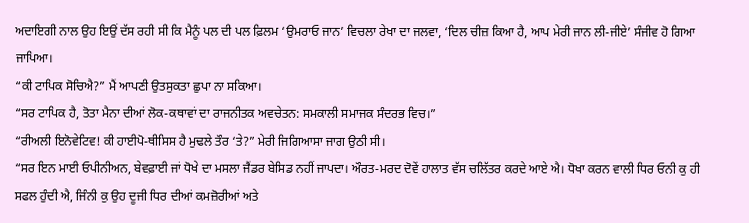ਅਦਾਇਗੀ ਨਾਲ ਉਹ ਇਉਂ ਦੱਸ ਰਹੀ ਸੀ ਕਿ ਮੈਨੂੰ ਪਲ ਦੀ ਪਲ ਫ਼ਿਲਮ ‘ਉਮਰਾਓ ਜਾਨ’ ਵਿਚਲਾ ਰੇਖਾ ਦਾ ਜਲਵਾ, ‘ਦਿਲ ਚੀਜ਼ ਕਿਆ ਹੈ, ਆਪ ਮੇਰੀ ਜਾਨ ਲੀ-ਜੀਏ’ ਸੰਜੀਵ ਹੋ ਗਿਆ ਜਾਪਿਆ।
“ਕੀ ਟਾਪਿਕ ਸੋਚਿਐ?” ਮੈਂ ਆਪਣੀ ਉਤਸੁਕਤਾ ਛੁਪਾ ਨਾ ਸਕਿਆ।
“ਸਰ ਟਾਪਿਕ ਹੈ, ਤੋਤਾ ਮੈਨਾ ਦੀਆਂ ਲੋਕ-ਕਥਾਵਾਂ ਦਾ ਰਾਜਨੀਤਕ ਅਵਚੇਤਨ: ਸਮਕਾਲੀ ਸਮਾਜਕ ਸੰਦਰਭ ਵਿਚ।”
“ਰੀਅਲੀ ਇਨੋਵੇਟਿਵ! ਕੀ ਹਾਈਪੋ-ਥੀਸਿਸ ਹੈ ਮੁਢਲੇ ਤੌਰ ‘ਤੇ?” ਮੇਰੀ ਜਿਗਿਆਸਾ ਜਾਗ ਉਠੀ ਸੀ।
“ਸਰ ਇਨ ਮਾਈ ਓਪੀਨੀਅਨ, ਬੇਵਫ਼ਾਈ ਜਾਂ ਧੋਖੇ ਦਾ ਮਸਲਾ ਜੈਂਡਰ ਬੇਸਿਡ ਨਹੀਂ ਜਾਪਦਾ। ਔਰਤ-ਮਰਦ ਦੋਵੇਂ ਹਾਲਾਤ ਵੱਸ ਚਲਿੱਤਰ ਕਰਦੇ ਆਏ ਐ। ਧੋਖਾ ਕਰਨ ਵਾਲੀ ਧਿਰ ਓਨੀ ਕੁ ਹੀ ਸਫਲ ਹੁੰਦੀ ਐ, ਜਿੰਨੀ ਕੁ ਉਹ ਦੂਜੀ ਧਿਰ ਦੀਆਂ ਕਮਜ਼ੋਰੀਆਂ ਅਤੇ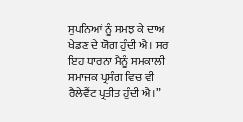ਸੁਪਨਿਆਂ ਨੂੰ ਸਮਝ ਕੇ ਦਾਅ ਖੇਡਣ ਦੇ ਯੋਗ ਹੁੰਦੀ ਐ। ਸਰ ਇਹ ਧਾਰਨਾ ਮੈਨੂੰ ਸਮਕਾਲੀ ਸਮਾਜਕ ਪ੍ਰਸੰਗ ਵਿਚ ਵੀ ਰੈਲੇਵੈਂਟ ਪ੍ਰਤੀਤ ਹੁੰਦੀ ਐ।”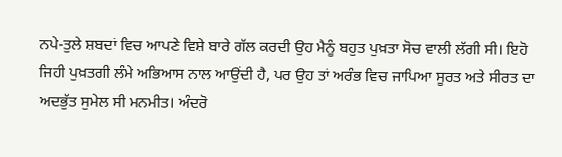ਨਪੇ-ਤੁਲੇ ਸ਼ਬਦਾਂ ਵਿਚ ਆਪਣੇ ਵਿਸ਼ੇ ਬਾਰੇ ਗੱਲ ਕਰਦੀ ਉਹ ਮੈਨੂੰ ਬਹੁਤ ਪੁਖ਼ਤਾ ਸੋਚ ਵਾਲੀ ਲੱਗੀ ਸੀ। ਇਹੋ ਜਿਹੀ ਪੁਖ਼ਤਗੀ ਲੰਮੇ ਅਭਿਆਸ ਨਾਲ ਆਉਂਦੀ ਹੈ, ਪਰ ਉਹ ਤਾਂ ਅਰੰਭ ਵਿਚ ਜਾਪਿਆ ਸੂਰਤ ਅਤੇ ਸੀਰਤ ਦਾ ਅਦਭੁੱਤ ਸੁਮੇਲ ਸੀ ਮਨਮੀਤ। ਅੰਦਰੋ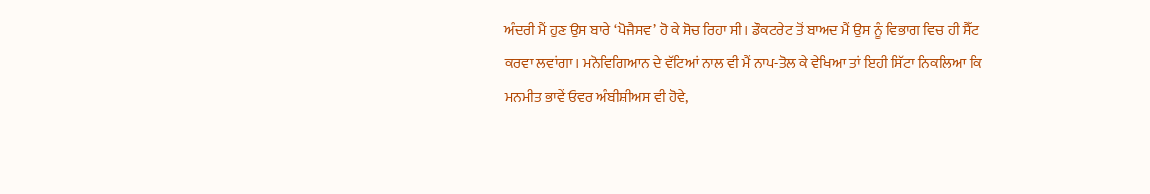ਅੰਦਰੀ ਮੈਂ ਹੁਣ ਉਸ ਬਾਰੇ ‘ਪੋਜੈਸਵ’ ਹੋ ਕੇ ਸੋਚ ਰਿਹਾ ਸੀ। ਡੌਕਟਰੇਟ ਤੋਂ ਬਾਅਦ ਮੈਂ ਉਸ ਨੂੰ ਵਿਭਾਗ ਵਿਚ ਹੀ ਸੈੱਟ ਕਰਵਾ ਲਵਾਂਗਾ। ਮਨੋਵਿਗਿਆਨ ਦੇ ਵੱਟਿਆਂ ਨਾਲ ਵੀ ਮੈਂ ਨਾਪ-ਤੋਲ ਕੇ ਵੇਖਿਆ ਤਾਂ ਇਹੀ ਸਿੱਟਾ ਨਿਕਲਿਆ ਕਿ ਮਨਮੀਤ ਭਾਵੇਂ ਓਵਰ ਅੰਬੀਸ਼ੀਅਸ ਵੀ ਹੋਵੇ,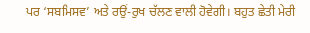ਪਰ ‘ਸਬਮਿਸਵ’ ਅਤੇ ਰਉਂ-ਰੁਖ ਚੱਲਣ ਵਾਲੀ ਹੋਵੇਗੀ। ਬਹੁਤ ਛੇਤੀ ਮੇਰੀ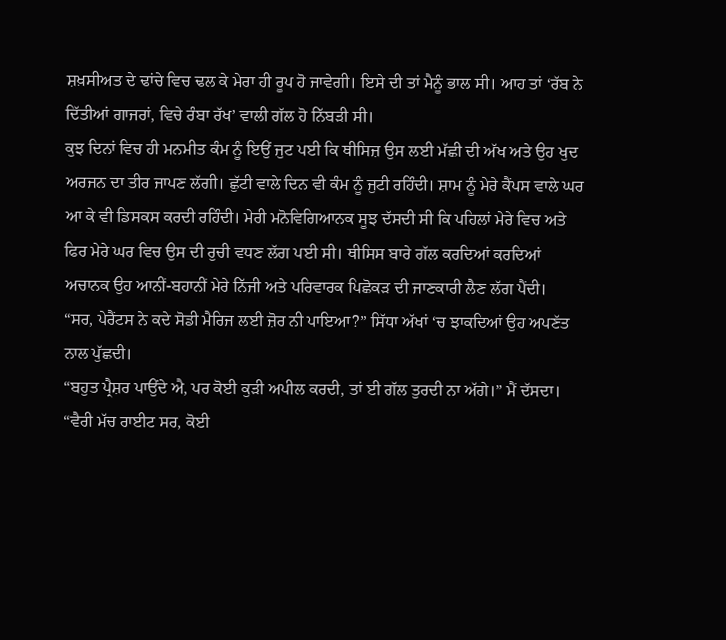ਸ਼ਖ਼ਸੀਅਤ ਦੇ ਢਾਂਚੇ ਵਿਚ ਢਲ ਕੇ ਮੇਰਾ ਹੀ ਰੂਪ ਹੋ ਜਾਵੇਗੀ। ਇਸੇ ਦੀ ਤਾਂ ਮੈਨੂੰ ਭਾਲ ਸੀ। ਆਹ ਤਾਂ ‘ਰੱਬ ਨੇ ਦਿੱਤੀਆਂ ਗਾਜਰਾਂ, ਵਿਚੇ ਰੰਬਾ ਰੱਖ’ ਵਾਲੀ ਗੱਲ ਹੋ ਨਿੱਬੜੀ ਸੀ।
ਕੁਝ ਦਿਨਾਂ ਵਿਚ ਹੀ ਮਨਮੀਤ ਕੰਮ ਨੂੰ ਇਉਂ ਜੁਟ ਪਈ ਕਿ ਥੀਸਿਜ਼ ਉਸ ਲਈ ਮੱਛੀ ਦੀ ਅੱਖ ਅਤੇ ਉਹ ਖੁਦ ਅਰਜਨ ਦਾ ਤੀਰ ਜਾਪਣ ਲੱਗੀ। ਛੁੱਟੀ ਵਾਲੇ ਦਿਨ ਵੀ ਕੰਮ ਨੂੰ ਜੁਟੀ ਰਹਿੰਦੀ। ਸ਼ਾਮ ਨੂੰ ਮੇਰੇ ਕੈਂਪਸ ਵਾਲੇ ਘਰ ਆ ਕੇ ਵੀ ਡਿਸਕਸ ਕਰਦੀ ਰਹਿੰਦੀ। ਮੇਰੀ ਮਨੋਵਿਗਿਆਨਕ ਸੂਝ ਦੱਸਦੀ ਸੀ ਕਿ ਪਹਿਲਾਂ ਮੇਰੇ ਵਿਚ ਅਤੇ ਫਿਰ ਮੇਰੇ ਘਰ ਵਿਚ ਉਸ ਦੀ ਰੁਚੀ ਵਧਣ ਲੱਗ ਪਈ ਸੀ। ਥੀਸਿਸ ਬਾਰੇ ਗੱਲ ਕਰਦਿਆਂ ਕਰਦਿਆਂ ਅਚਾਨਕ ਉਹ ਆਨੀਂ-ਬਹਾਨੀਂ ਮੇਰੇ ਨਿੱਜੀ ਅਤੇ ਪਰਿਵਾਰਕ ਪਿਛੋਕੜ ਦੀ ਜਾਣਕਾਰੀ ਲੈਣ ਲੱਗ ਪੈਂਦੀ।
“ਸਰ, ਪੇਰੈਂਟਸ ਨੇ ਕਦੇ ਸੋਡੀ ਮੈਰਿਜ ਲਈ ਜ਼ੋਰ ਨੀ ਪਾਇਆ?” ਸਿੱਧਾ ਅੱਖਾਂ ‘ਚ ਝਾਕਦਿਆਂ ਉਹ ਅਪਣੱਤ ਨਾਲ ਪੁੱਛਦੀ।
“ਬਹੁਤ ਪ੍ਰੈਸ਼ਰ ਪਾਉਂਦੇ ਐ, ਪਰ ਕੋਈ ਕੁੜੀ ਅਪੀਲ ਕਰਦੀ, ਤਾਂ ਈ ਗੱਲ ਤੁਰਦੀ ਨਾ ਅੱਗੇ।” ਮੈਂ ਦੱਸਦਾ।
“ਵੈਰੀ ਮੱਚ ਰਾਈਟ ਸਰ, ਕੋਈ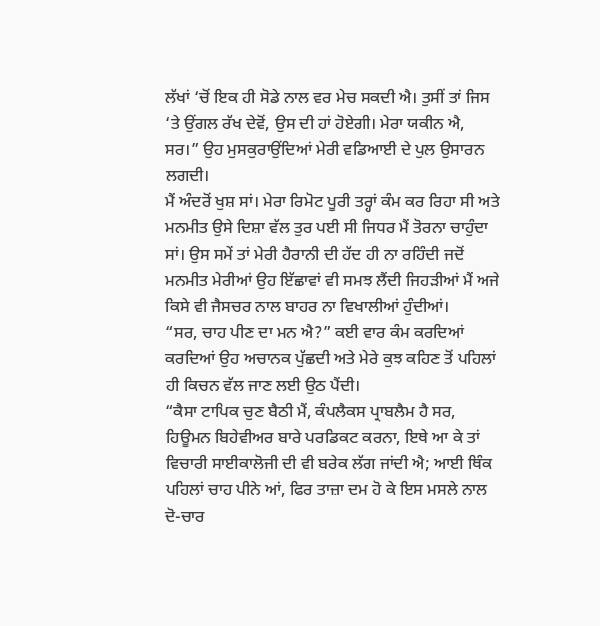ਲੱਖਾਂ ‘ਚੋਂ ਇਕ ਹੀ ਸੋਡੇ ਨਾਲ ਵਰ ਮੇਚ ਸਕਦੀ ਐ। ਤੁਸੀਂ ਤਾਂ ਜਿਸ ‘ਤੇ ਉਂਗਲ ਰੱਖ ਦੇਵੋਂ, ਉਸ ਦੀ ਹਾਂ ਹੋਏਗੀ। ਮੇਰਾ ਯਕੀਨ ਐ, ਸਰ।” ਉਹ ਮੁਸਕੁਰਾਉਂਦਿਆਂ ਮੇਰੀ ਵਡਿਆਈ ਦੇ ਪੁਲ ਉਸਾਰਨ ਲਗਦੀ।
ਮੈਂ ਅੰਦਰੋਂ ਖੁਸ਼ ਸਾਂ। ਮੇਰਾ ਰਿਮੋਟ ਪੂਰੀ ਤਰ੍ਹਾਂ ਕੰਮ ਕਰ ਰਿਹਾ ਸੀ ਅਤੇ ਮਨਮੀਤ ਉਸੇ ਦਿਸ਼ਾ ਵੱਲ ਤੁਰ ਪਈ ਸੀ ਜਿਧਰ ਮੈਂ ਤੋਰਨਾ ਚਾਹੁੰਦਾ ਸਾਂ। ਉਸ ਸਮੇਂ ਤਾਂ ਮੇਰੀ ਹੈਰਾਨੀ ਦੀ ਹੱਦ ਹੀ ਨਾ ਰਹਿੰਦੀ ਜਦੋਂ ਮਨਮੀਤ ਮੇਰੀਆਂ ਉਹ ਇੱਛਾਵਾਂ ਵੀ ਸਮਝ ਲੈਂਦੀ ਜਿਹੜੀਆਂ ਮੈਂ ਅਜੇ ਕਿਸੇ ਵੀ ਜੈਸਚਰ ਨਾਲ ਬਾਹਰ ਨਾ ਵਿਖਾਲੀਆਂ ਹੁੰਦੀਆਂ।
“ਸਰ, ਚਾਹ ਪੀਣ ਦਾ ਮਨ ਐ?” ਕਈ ਵਾਰ ਕੰਮ ਕਰਦਿਆਂ ਕਰਦਿਆਂ ਉਹ ਅਚਾਨਕ ਪੁੱਛਦੀ ਅਤੇ ਮੇਰੇ ਕੁਝ ਕਹਿਣ ਤੋਂ ਪਹਿਲਾਂ ਹੀ ਕਿਚਨ ਵੱਲ ਜਾਣ ਲਈ ਉਠ ਪੈਂਦੀ।
“ਕੈਸਾ ਟਾਪਿਕ ਚੁਣ ਬੈਠੀ ਮੈਂ, ਕੰਪਲੈਕਸ ਪ੍ਰਾਬਲੈਮ ਹੈ ਸਰ, ਹਿਊਮਨ ਬਿਹੇਵੀਅਰ ਬਾਰੇ ਪਰਡਿਕਟ ਕਰਨਾ, ਇਥੇ ਆ ਕੇ ਤਾਂ ਵਿਚਾਰੀ ਸਾਈਕਾਲੋਜੀ ਦੀ ਵੀ ਬਰੇਕ ਲੱਗ ਜਾਂਦੀ ਐ; ਆਈ ਥਿੰਕ ਪਹਿਲਾਂ ਚਾਹ ਪੀਨੇ ਆਂ, ਫਿਰ ਤਾਜ਼ਾ ਦਮ ਹੋ ਕੇ ਇਸ ਮਸਲੇ ਨਾਲ ਦੋ-ਚਾਰ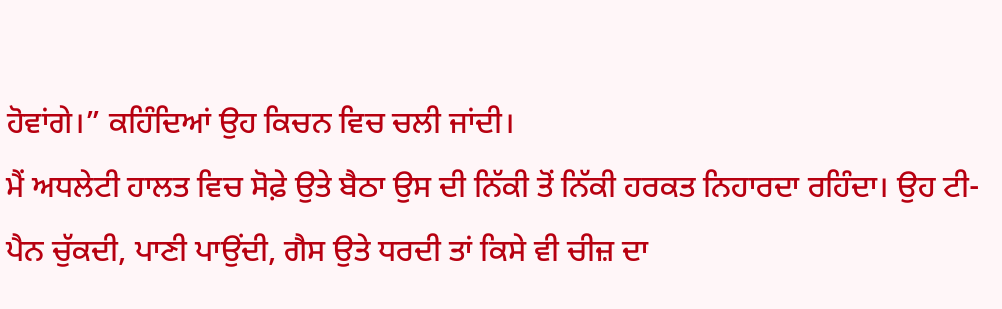ਹੋਵਾਂਗੇ।” ਕਹਿੰਦਿਆਂ ਉਹ ਕਿਚਨ ਵਿਚ ਚਲੀ ਜਾਂਦੀ।
ਮੈਂ ਅਧਲੇਟੀ ਹਾਲਤ ਵਿਚ ਸੋਫ਼ੇ ਉਤੇ ਬੈਠਾ ਉਸ ਦੀ ਨਿੱਕੀ ਤੋਂ ਨਿੱਕੀ ਹਰਕਤ ਨਿਹਾਰਦਾ ਰਹਿੰਦਾ। ਉਹ ਟੀ-ਪੈਨ ਚੁੱਕਦੀ, ਪਾਣੀ ਪਾਉਂਦੀ, ਗੈਸ ਉਤੇ ਧਰਦੀ ਤਾਂ ਕਿਸੇ ਵੀ ਚੀਜ਼ ਦਾ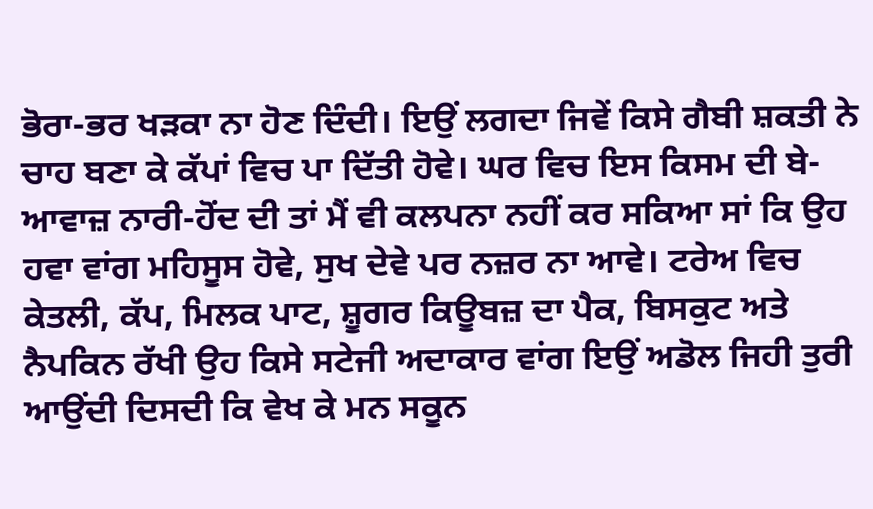ਭੋਰਾ-ਭਰ ਖੜਕਾ ਨਾ ਹੋਣ ਦਿੰਦੀ। ਇਉਂ ਲਗਦਾ ਜਿਵੇਂ ਕਿਸੇ ਗੈਬੀ ਸ਼ਕਤੀ ਨੇ ਚਾਹ ਬਣਾ ਕੇ ਕੱਪਾਂ ਵਿਚ ਪਾ ਦਿੱਤੀ ਹੋਵੇ। ਘਰ ਵਿਚ ਇਸ ਕਿਸਮ ਦੀ ਬੇ-ਆਵਾਜ਼ ਨਾਰੀ-ਹੋਂਦ ਦੀ ਤਾਂ ਮੈਂ ਵੀ ਕਲਪਨਾ ਨਹੀਂ ਕਰ ਸਕਿਆ ਸਾਂ ਕਿ ਉਹ ਹਵਾ ਵਾਂਗ ਮਹਿਸੂਸ ਹੋਵੇ, ਸੁਖ ਦੇਵੇ ਪਰ ਨਜ਼ਰ ਨਾ ਆਵੇ। ਟਰੇਅ ਵਿਚ ਕੇਤਲੀ, ਕੱਪ, ਮਿਲਕ ਪਾਟ, ਸ਼ੂਗਰ ਕਿਊਬਜ਼ ਦਾ ਪੈਕ, ਬਿਸਕੁਟ ਅਤੇ ਨੈਪਕਿਨ ਰੱਖੀ ਉਹ ਕਿਸੇ ਸਟੇਜੀ ਅਦਾਕਾਰ ਵਾਂਗ ਇਉਂ ਅਡੋਲ ਜਿਹੀ ਤੁਰੀ ਆਉਂਦੀ ਦਿਸਦੀ ਕਿ ਵੇਖ ਕੇ ਮਨ ਸਕੂਨ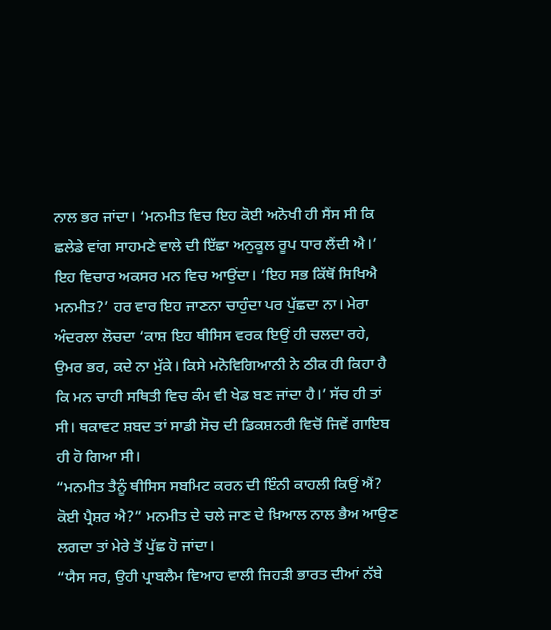ਨਾਲ ਭਰ ਜਾਂਦਾ। ‘ਮਨਮੀਤ ਵਿਚ ਇਹ ਕੋਈ ਅਨੋਖੀ ਹੀ ਸੈਂਸ ਸੀ ਕਿ ਛਲੇਡੇ ਵਾਂਗ ਸਾਹਮਣੇ ਵਾਲੇ ਦੀ ਇੱਛਾ ਅਨੁਕੂਲ ਰੂਪ ਧਾਰ ਲੈਂਦੀ ਐ।’ ਇਹ ਵਿਚਾਰ ਅਕਸਰ ਮਨ ਵਿਚ ਆਉਂਦਾ। ‘ਇਹ ਸਭ ਕਿੱਥੋਂ ਸਿਖਿਐ ਮਨਮੀਤ?’ ਹਰ ਵਾਰ ਇਹ ਜਾਣਨਾ ਚਾਹੁੰਦਾ ਪਰ ਪੁੱਛਦਾ ਨਾ। ਮੇਰਾ ਅੰਦਰਲਾ ਲੋਚਦਾ ‘ਕਾਸ਼ ਇਹ ਥੀਸਿਸ ਵਰਕ ਇਉਂ ਹੀ ਚਲਦਾ ਰਹੇ, ਉਮਰ ਭਰ, ਕਦੇ ਨਾ ਮੁੱਕੇ। ਕਿਸੇ ਮਨੋਵਿਗਿਆਨੀ ਨੇ ਠੀਕ ਹੀ ਕਿਹਾ ਹੈ ਕਿ ਮਨ ਚਾਹੀ ਸਥਿਤੀ ਵਿਚ ਕੰਮ ਵੀ ਖੇਡ ਬਣ ਜਾਂਦਾ ਹੈ।’ ਸੱਚ ਹੀ ਤਾਂ ਸੀ। ਥਕਾਵਟ ਸ਼ਬਦ ਤਾਂ ਸਾਡੀ ਸੋਚ ਦੀ ਡਿਕਸ਼ਨਰੀ ਵਿਚੋਂ ਜਿਵੇਂ ਗਾਇਬ ਹੀ ਹੋ ਗਿਆ ਸੀ।
“ਮਨਮੀਤ ਤੈਨੂੰ ਥੀਸਿਸ ਸਬਮਿਟ ਕਰਨ ਦੀ ਇੰਨੀ ਕਾਹਲੀ ਕਿਉਂ ਐਂ? ਕੋਈ ਪ੍ਰੈਸ਼ਰ ਐ?” ਮਨਮੀਤ ਦੇ ਚਲੇ ਜਾਣ ਦੇ ਖ਼ਿਆਲ ਨਾਲ ਭੈਅ ਆਉਣ ਲਗਦਾ ਤਾਂ ਮੇਰੇ ਤੋਂ ਪੁੱਛ ਹੋ ਜਾਂਦਾ।
“ਯੈਸ ਸਰ, ਉਹੀ ਪ੍ਰਾਬਲੈਮ ਵਿਆਹ ਵਾਲੀ ਜਿਹੜੀ ਭਾਰਤ ਦੀਆਂ ਨੱਬੇ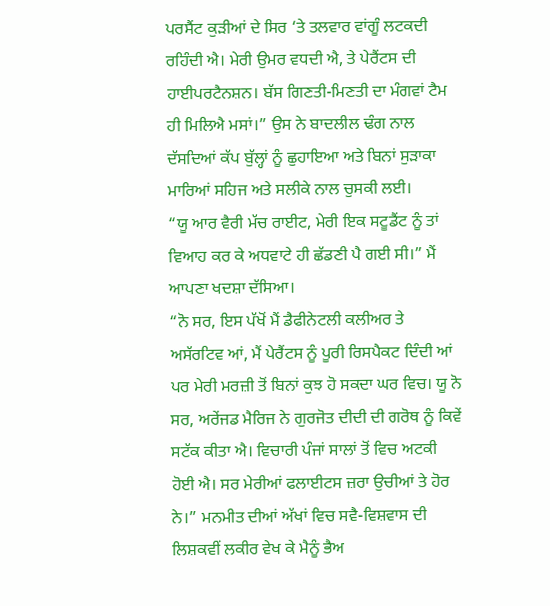ਪਰਸੈਂਟ ਕੁੜੀਆਂ ਦੇ ਸਿਰ ‘ਤੇ ਤਲਵਾਰ ਵਾਂਗੂੰ ਲਟਕਦੀ ਰਹਿੰਦੀ ਐ। ਮੇਰੀ ਉਮਰ ਵਧਦੀ ਐ, ਤੇ ਪੇਰੈਂਟਸ ਦੀ ਹਾਈਪਰਟੈਨਸ਼ਨ। ਬੱਸ ਗਿਣਤੀ-ਮਿਣਤੀ ਦਾ ਮੰਗਵਾਂ ਟੈਮ ਹੀ ਮਿਲਿਐ ਮਸਾਂ।” ਉਸ ਨੇ ਬਾਦਲੀਲ ਢੰਗ ਨਾਲ ਦੱਸਦਿਆਂ ਕੱਪ ਬੁੱਲ੍ਹਾਂ ਨੂੰ ਛੁਹਾਇਆ ਅਤੇ ਬਿਨਾਂ ਸੁੜਾਕਾ ਮਾਰਿਆਂ ਸਹਿਜ ਅਤੇ ਸਲੀਕੇ ਨਾਲ ਚੁਸਕੀ ਲਈ।
“ਯੂ ਆਰ ਵੈਰੀ ਮੱਚ ਰਾਈਟ, ਮੇਰੀ ਇਕ ਸਟੂਡੈਂਟ ਨੂੰ ਤਾਂ ਵਿਆਹ ਕਰ ਕੇ ਅਧਵਾਟੇ ਹੀ ਛੱਡਣੀ ਪੈ ਗਈ ਸੀ।” ਮੈਂ ਆਪਣਾ ਖਦਸ਼ਾ ਦੱਸਿਆ।
“ਨੋ ਸਰ, ਇਸ ਪੱਖੋਂ ਮੈਂ ਡੈਫੀਨੇਟਲੀ ਕਲੀਅਰ ਤੇ ਅਸੱਰਟਿਵ ਆਂ, ਮੈਂ ਪੇਰੈਂਟਸ ਨੂੰ ਪੂਰੀ ਰਿਸਪੈਕਟ ਦਿੰਦੀ ਆਂ ਪਰ ਮੇਰੀ ਮਰਜ਼ੀ ਤੋਂ ਬਿਨਾਂ ਕੁਝ ਹੋ ਸਕਦਾ ਘਰ ਵਿਚ। ਯੂ ਨੋ ਸਰ, ਅਰੇਂਜਡ ਮੈਰਿਜ ਨੇ ਗੁਰਜੋਤ ਦੀਦੀ ਦੀ ਗਰੋਥ ਨੂੰ ਕਿਵੇਂ ਸਟੱਕ ਕੀਤਾ ਐ। ਵਿਚਾਰੀ ਪੰਜਾਂ ਸਾਲਾਂ ਤੋਂ ਵਿਚ ਅਟਕੀ ਹੋਈ ਐ। ਸਰ ਮੇਰੀਆਂ ਫਲਾਈਟਸ ਜ਼ਰਾ ਉਚੀਆਂ ਤੇ ਹੋਰ ਨੇ।” ਮਨਮੀਤ ਦੀਆਂ ਅੱਖਾਂ ਵਿਚ ਸਵੈ-ਵਿਸ਼ਵਾਸ ਦੀ ਲਿਸ਼ਕਵੀਂ ਲਕੀਰ ਵੇਖ ਕੇ ਮੈਨੂੰ ਭੈਅ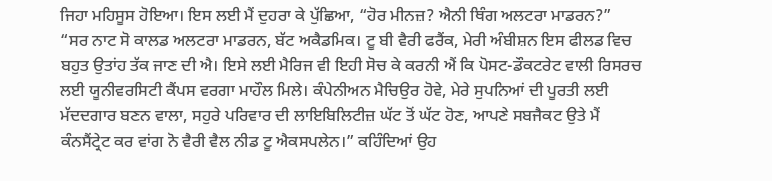ਜਿਹਾ ਮਹਿਸੂਸ ਹੋਇਆ। ਇਸ ਲਈ ਮੈਂ ਦੁਹਰਾ ਕੇ ਪੁੱਛਿਆ, “ਹੋਰ ਮੀਨਜ਼? ਐਨੀ ਥਿੰਗ ਅਲਟਰਾ ਮਾਡਰਨ?”
“ਸਰ ਨਾਟ ਸੋ ਕਾਲਡ ਅਲਟਰਾ ਮਾਡਰਨ, ਬੱਟ ਅਕੈਡਮਿਕ। ਟੂ ਬੀ ਵੈਰੀ ਫਰੈਂਕ, ਮੇਰੀ ਅੰਬੀਸ਼ਨ ਇਸ ਫੀਲਡ ਵਿਚ ਬਹੁਤ ਉਤਾਂਹ ਤੱਕ ਜਾਣ ਦੀ ਐ। ਇਸੇ ਲਈ ਮੈਰਿਜ ਵੀ ਇਹੀ ਸੋਚ ਕੇ ਕਰਨੀ ਐਂ ਕਿ ਪੋਸਟ-ਡੌਕਟਰੇਟ ਵਾਲੀ ਰਿਸਰਚ ਲਈ ਯੂਨੀਵਰਸਿਟੀ ਕੈਂਪਸ ਵਰਗਾ ਮਾਹੌਲ ਮਿਲੇ। ਕੰਪੇਨੀਅਨ ਮੈਚਿਉਰ ਹੋਵੇ, ਮੇਰੇ ਸੁਪਨਿਆਂ ਦੀ ਪੂਰਤੀ ਲਈ ਮੱਦਦਗਾਰ ਬਣਨ ਵਾਲਾ, ਸਹੁਰੇ ਪਰਿਵਾਰ ਦੀ ਲਾਇਬਿਲਿਟੀਜ਼ ਘੱਟ ਤੋਂ ਘੱਟ ਹੋਣ, ਆਪਣੇ ਸਬਜੈਕਟ ਉਤੇ ਮੈਂ ਕੰਨਸੈਂਟ੍ਰੇਟ ਕਰ ਵਾਂਗ ਨੋ ਵੈਰੀ ਵੈਲ ਨੀਡ ਟੂ ਐਕਸਪਲੇਨ।” ਕਹਿੰਦਿਆਂ ਉਹ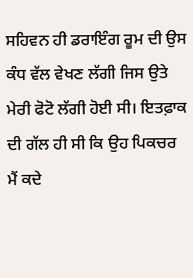ਸਹਿਵਨ ਹੀ ਡਰਾਇੰਗ ਰੂਮ ਦੀ ਉਸ ਕੰਧ ਵੱਲ ਵੇਖਣ ਲੱਗੀ ਜਿਸ ਉਤੇ ਮੇਰੀ ਫੋਟੋ ਲੱਗੀ ਹੋਈ ਸੀ। ਇਤਫ਼ਾਕ ਦੀ ਗੱਲ ਹੀ ਸੀ ਕਿ ਉਹ ਪਿਕਚਰ ਮੈਂ ਕਦੇ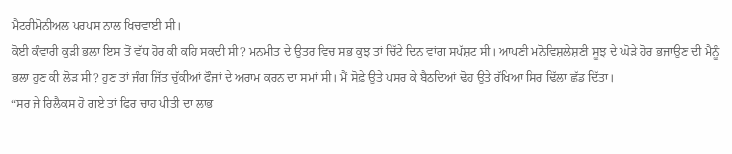ਮੈਟਰੀਮੋਨੀਅਲ ਪਰਪਸ ਨਾਲ ਖਿਚਵਾਈ ਸੀ।
ਕੋਈ ਕੰਵਾਰੀ ਕੁੜੀ ਭਲਾ ਇਸ ਤੋਂ ਵੱਧ ਹੋਰ ਕੀ ਕਹਿ ਸਕਦੀ ਸੀ? ਮਨਮੀਤ ਦੇ ਉਤਰ ਵਿਚ ਸਭ ਕੁਝ ਤਾਂ ਚਿੱਟੇ ਦਿਨ ਵਾਂਗ ਸਪੱਸ਼ਟ ਸੀ। ਆਪਣੀ ਮਨੋਵਿਸ਼ਲੇਸ਼ਣੀ ਸੂਝ ਦੇ ਘੋੜੇ ਹੋਰ ਭਜਾਉਣ ਦੀ ਮੈਨੂੰ ਭਲਾ ਹੁਣ ਕੀ ਲੋੜ ਸੀ? ਹੁਣ ਤਾਂ ਜੰਗ ਜਿੱਤ ਚੁੱਕੀਆਂ ਫੌਜਾਂ ਦੇ ਅਰਾਮ ਕਰਨ ਦਾ ਸਮਾਂ ਸੀ। ਮੈਂ ਸੋਫ਼ੇ ਉਤੇ ਪਸਰ ਕੇ ਬੈਠਦਿਆਂ ਢੋਹ ਉਤੇ ਰੱਖਿਆ ਸਿਰ ਢਿੱਲਾ ਛੱਡ ਦਿੱਤਾ।
“ਸਰ ਜੇ ਰਿਲੈਕਸ ਹੋ ਗਏ ਤਾਂ ਫਿਰ ਚਾਹ ਪੀਤੀ ਦਾ ਲਾਭ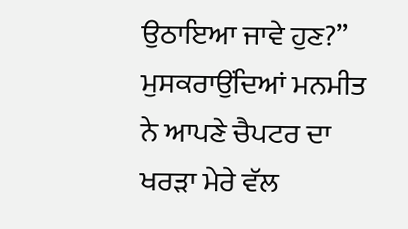ਉਠਾਇਆ ਜਾਵੇ ਹੁਣ?” ਮੁਸਕਰਾਉਂਦਿਆਂ ਮਨਮੀਤ ਨੇ ਆਪਣੇ ਚੈਪਟਰ ਦਾ ਖਰੜਾ ਮੇਰੇ ਵੱਲ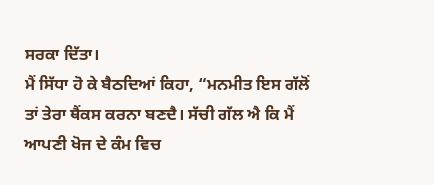ਸਰਕਾ ਦਿੱਤਾ।
ਮੈਂ ਸਿੱਧਾ ਹੋ ਕੇ ਬੈਠਦਿਆਂ ਕਿਹਾ, “ਮਨਮੀਤ ਇਸ ਗੱਲੋਂ ਤਾਂ ਤੇਰਾ ਥੈਂਕਸ ਕਰਨਾ ਬਣਦੈ। ਸੱਚੀ ਗੱਲ ਐ ਕਿ ਮੈਂ ਆਪਣੀ ਖੋਜ ਦੇ ਕੰਮ ਵਿਚ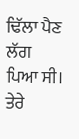ਢਿੱਲਾ ਪੈਣ ਲੱਗ ਪਿਆ ਸੀ। ਤੇਰੇ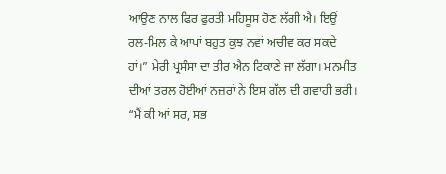ਆਉਣ ਨਾਲ ਫਿਰ ਫੁਰਤੀ ਮਹਿਸੂਸ ਹੋਣ ਲੱਗੀ ਐ। ਇਉਂ ਰਲ-ਮਿਲ ਕੇ ਆਪਾਂ ਬਹੁਤ ਕੁਝ ਨਵਾਂ ਅਚੀਵ ਕਰ ਸਕਦੇ ਹਾਂ।” ਮੇਰੀ ਪ੍ਰਸੰਸਾ ਦਾ ਤੀਰ ਐਨ ਟਿਕਾਣੇ ਜਾ ਲੱਗਾ। ਮਨਮੀਤ ਦੀਆਂ ਤਰਲ ਹੋਈਆਂ ਨਜ਼ਰਾਂ ਨੇ ਇਸ ਗੱਲ ਦੀ ਗਵਾਹੀ ਭਰੀ।
“ਮੈਂ ਕੀ ਆਂ ਸਰ, ਸਭ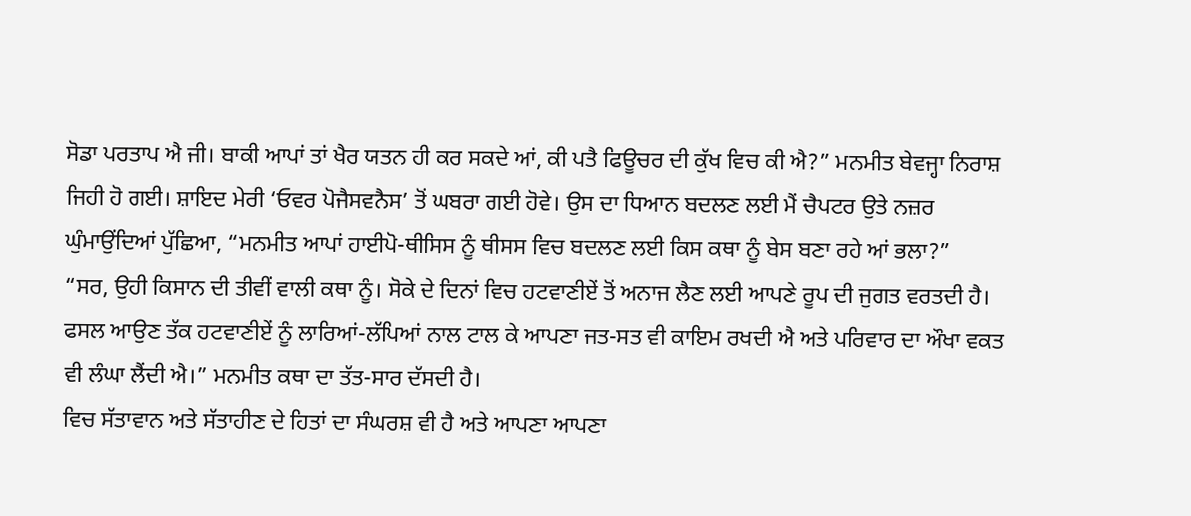ਸੋਡਾ ਪਰਤਾਪ ਐ ਜੀ। ਬਾਕੀ ਆਪਾਂ ਤਾਂ ਖੈਰ ਯਤਨ ਹੀ ਕਰ ਸਕਦੇ ਆਂ, ਕੀ ਪਤੈ ਫਿਊਚਰ ਦੀ ਕੁੱਖ ਵਿਚ ਕੀ ਐ?” ਮਨਮੀਤ ਬੇਵਜ੍ਹਾ ਨਿਰਾਸ਼ ਜਿਹੀ ਹੋ ਗਈ। ਸ਼ਾਇਦ ਮੇਰੀ ‘ਓਵਰ ਪੋਜੈਸਵਨੈਸ’ ਤੋਂ ਘਬਰਾ ਗਈ ਹੋਵੇ। ਉਸ ਦਾ ਧਿਆਨ ਬਦਲਣ ਲਈ ਮੈਂ ਚੈਪਟਰ ਉਤੇ ਨਜ਼ਰ ਘੁੰਮਾਉਂਦਿਆਂ ਪੁੱਛਿਆ, “ਮਨਮੀਤ ਆਪਾਂ ਹਾਈਪੋ-ਥੀਸਿਸ ਨੂੰ ਥੀਸਸ ਵਿਚ ਬਦਲਣ ਲਈ ਕਿਸ ਕਥਾ ਨੂੰ ਬੇਸ ਬਣਾ ਰਹੇ ਆਂ ਭਲਾ?”
“ਸਰ, ਉਹੀ ਕਿਸਾਨ ਦੀ ਤੀਵੀਂ ਵਾਲੀ ਕਥਾ ਨੂੰ। ਸੋਕੇ ਦੇ ਦਿਨਾਂ ਵਿਚ ਹਟਵਾਣੀਏਂ ਤੋਂ ਅਨਾਜ ਲੈਣ ਲਈ ਆਪਣੇ ਰੂਪ ਦੀ ਜੁਗਤ ਵਰਤਦੀ ਹੈ। ਫਸਲ ਆਉਣ ਤੱਕ ਹਟਵਾਣੀਏਂ ਨੂੰ ਲਾਰਿਆਂ-ਲੱਪਿਆਂ ਨਾਲ ਟਾਲ ਕੇ ਆਪਣਾ ਜਤ-ਸਤ ਵੀ ਕਾਇਮ ਰਖਦੀ ਐ ਅਤੇ ਪਰਿਵਾਰ ਦਾ ਔਖਾ ਵਕਤ ਵੀ ਲੰਘਾ ਲੈਂਦੀ ਐ।” ਮਨਮੀਤ ਕਥਾ ਦਾ ਤੱਤ-ਸਾਰ ਦੱਸਦੀ ਹੈ।
ਵਿਚ ਸੱਤਾਵਾਨ ਅਤੇ ਸੱਤਾਹੀਣ ਦੇ ਹਿਤਾਂ ਦਾ ਸੰਘਰਸ਼ ਵੀ ਹੈ ਅਤੇ ਆਪਣਾ ਆਪਣਾ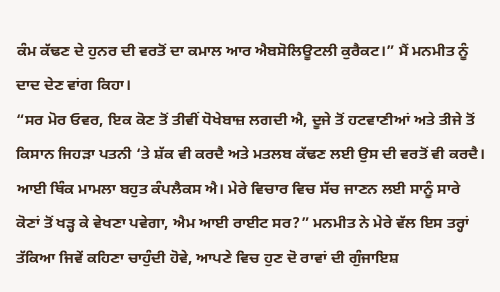ਕੰਮ ਕੱਢਣ ਦੇ ਹੁਨਰ ਦੀ ਵਰਤੋਂ ਦਾ ਕਮਾਲ ਆਰ ਐਬਸੋਲਿਊਟਲੀ ਕੁਰੈਕਟ।” ਮੈਂ ਮਨਮੀਤ ਨੂੰ ਦਾਦ ਦੇਣ ਵਾਂਗ ਕਿਹਾ।
“ਸਰ ਮੋਰ ਓਵਰ, ਇਕ ਕੋਣ ਤੋਂ ਤੀਵੀਂ ਧੋਖੇਬਾਜ਼ ਲਗਦੀ ਐ, ਦੂਜੇ ਤੋਂ ਹਟਵਾਣੀਆਂ ਅਤੇ ਤੀਜੇ ਤੋਂ ਕਿਸਾਨ ਜਿਹੜਾ ਪਤਨੀ ‘ਤੇ ਸ਼ੱਕ ਵੀ ਕਰਦੈ ਅਤੇ ਮਤਲਬ ਕੱਢਣ ਲਈ ਉਸ ਦੀ ਵਰਤੋਂ ਵੀ ਕਰਦੈ। ਆਈ ਥਿੰਕ ਮਾਮਲਾ ਬਹੁਤ ਕੰਪਲੈਕਸ ਐ। ਮੇਰੇ ਵਿਚਾਰ ਵਿਚ ਸੱਚ ਜਾਣਨ ਲਈ ਸਾਨੂੰ ਸਾਰੇ ਕੋਣਾਂ ਤੋਂ ਖੜ੍ਹ ਕੇ ਵੇਖਣਾ ਪਵੇਗਾ, ਐਮ ਆਈ ਰਾਈਟ ਸਰ?” ਮਨਮੀਤ ਨੇ ਮੇਰੇ ਵੱਲ ਇਸ ਤਰ੍ਹਾਂ ਤੱਕਿਆ ਜਿਵੇਂ ਕਹਿਣਾ ਚਾਹੁੰਦੀ ਹੋਵੇ, ਆਪਣੇ ਵਿਚ ਹੁਣ ਦੋ ਰਾਵਾਂ ਦੀ ਗੁੰਜਾਇਸ਼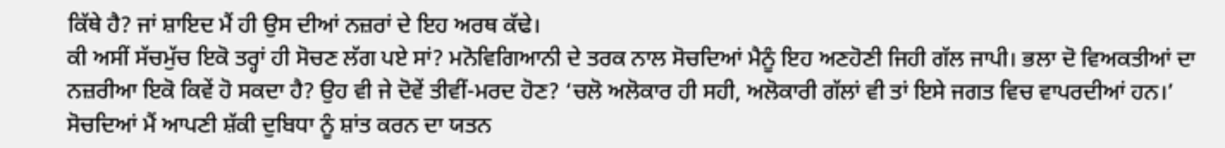ਕਿੱਥੇ ਹੈ? ਜਾਂ ਸ਼ਾਇਦ ਮੈਂ ਹੀ ਉਸ ਦੀਆਂ ਨਜ਼ਰਾਂ ਦੇ ਇਹ ਅਰਥ ਕੱਢੇ।
ਕੀ ਅਸੀਂ ਸੱਚਮੁੱਚ ਇਕੋ ਤਰ੍ਹਾਂ ਹੀ ਸੋਚਣ ਲੱਗ ਪਏ ਸਾਂ? ਮਨੋਵਿਗਿਆਨੀ ਦੇ ਤਰਕ ਨਾਲ ਸੋਚਦਿਆਂ ਮੈਨੂੰ ਇਹ ਅਣਹੋਣੀ ਜਿਹੀ ਗੱਲ ਜਾਪੀ। ਭਲਾ ਦੋ ਵਿਅਕਤੀਆਂ ਦਾ ਨਜ਼ਰੀਆ ਇਕੋ ਕਿਵੇਂ ਹੋ ਸਕਦਾ ਹੈ? ਉਹ ਵੀ ਜੇ ਦੋਵੇਂ ਤੀਵੀਂ-ਮਰਦ ਹੋਣ? ‘ਚਲੋ ਅਲੋਕਾਰ ਹੀ ਸਹੀ, ਅਲੋਕਾਰੀ ਗੱਲਾਂ ਵੀ ਤਾਂ ਇਸੇ ਜਗਤ ਵਿਚ ਵਾਪਰਦੀਆਂ ਹਨ।’ ਸੋਚਦਿਆਂ ਮੈਂ ਆਪਣੀ ਸ਼ੱਕੀ ਦੁਬਿਧਾ ਨੂੰ ਸ਼ਾਂਤ ਕਰਨ ਦਾ ਯਤਨ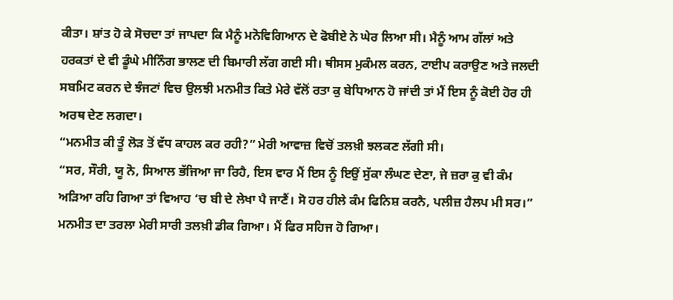ਕੀਤਾ। ਸ਼ਾਂਤ ਹੋ ਕੇ ਸੋਚਦਾ ਤਾਂ ਜਾਪਦਾ ਕਿ ਮੈਨੂੰ ਮਨੋਵਿਗਿਆਨ ਦੇ ਫੋਬੀਏ ਨੇ ਘੇਰ ਲਿਆ ਸੀ। ਮੈਨੂੰ ਆਮ ਗੱਲਾਂ ਅਤੇ ਹਰਕਤਾਂ ਦੇ ਵੀ ਡੂੰਘੇ ਮੀਨਿੰਗ ਭਾਲਣ ਦੀ ਬਿਮਾਰੀ ਲੱਗ ਗਈ ਸੀ। ਥੀਸਸ ਮੁਕੰਮਲ ਕਰਨ, ਟਾਈਪ ਕਰਾਉਣ ਅਤੇ ਜਲਦੀ ਸਬਮਿਟ ਕਰਨ ਦੇ ਝੰਜਟਾਂ ਵਿਚ ਉਲਝੀ ਮਨਮੀਤ ਕਿਤੇ ਮੇਰੇ ਵੱਲੋਂ ਰਤਾ ਕੁ ਬੇਧਿਆਨ ਹੋ ਜਾਂਦੀ ਤਾਂ ਮੈਂ ਇਸ ਨੂੰ ਕੋਈ ਹੋਰ ਹੀ ਅਰਥ ਦੇਣ ਲਗਦਾ।
“ਮਨਮੀਤ ਕੀ ਤੂੰ ਲੋੜ ਤੋਂ ਵੱਧ ਕਾਹਲ ਕਰ ਰਹੀ?” ਮੇਰੀ ਆਵਾਜ਼ ਵਿਚੋਂ ਤਲਖ਼ੀ ਝਲਕਣ ਲੱਗੀ ਸੀ।
“ਸਰ, ਸੌਰੀ, ਯੂ ਨੋ, ਸਿਆਲ ਭੱਜਿਆ ਜਾ ਰਿਹੈ, ਇਸ ਵਾਰ ਮੈਂ ਇਸ ਨੂੰ ਇਉਂ ਸੁੱਕਾ ਲੰਘਣ ਦੇਣਾ, ਜੇ ਜ਼ਰਾ ਕੁ ਵੀ ਕੰਮ ਅੜਿਆ ਰਹਿ ਗਿਆ ਤਾਂ ਵਿਆਹ ‘ਚ ਬੀ ਦੇ ਲੇਖਾ ਪੈ ਜਾਣੈਂ। ਸੋ ਹਰ ਹੀਲੇ ਕੰਮ ਫਿਨਿਸ਼ ਕਰਨੈ, ਪਲੀਜ਼ ਹੈਲਪ ਮੀ ਸਰ।” ਮਨਮੀਤ ਦਾ ਤਰਲਾ ਮੇਰੀ ਸਾਰੀ ਤਲਖ਼ੀ ਡੀਕ ਗਿਆ। ਮੈਂ ਫਿਰ ਸਹਿਜ ਹੋ ਗਿਆ।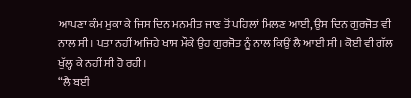ਆਪਣਾ ਕੰਮ ਮੁਕਾ ਕੇ ਜਿਸ ਦਿਨ ਮਨਮੀਤ ਜਾਣ ਤੋਂ ਪਹਿਲਾਂ ਮਿਲਣ ਆਈ, ਉਸ ਦਿਨ ਗੁਰਜੋਤ ਵੀ ਨਾਲ ਸੀ। ਪਤਾ ਨਹੀਂ ਅਜਿਹੇ ਖਾਸ ਮੌਕੇ ਉਹ ਗੁਰਜੋਤ ਨੂੰ ਨਾਲ ਕਿਉਂ ਲੈ ਆਈ ਸੀ। ਕੋਈ ਵੀ ਗੱਲ ਖੁੱਲ੍ਹ ਕੇ ਨਹੀਂ ਸੀ ਹੋ ਰਹੀ।
“ਲੈ ਬਈ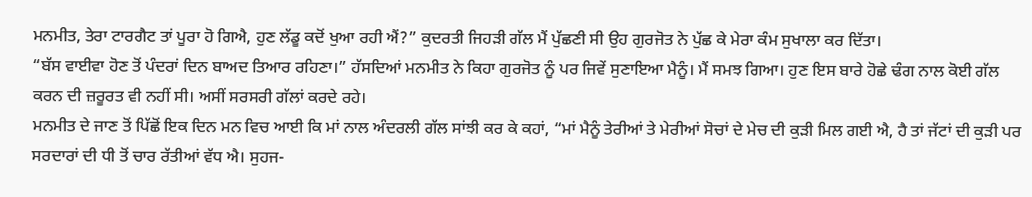ਮਨਮੀਤ, ਤੇਰਾ ਟਾਰਗੈਟ ਤਾਂ ਪੂਰਾ ਹੋ ਗਿਐ, ਹੁਣ ਲੱਡੂ ਕਦੋਂ ਖੁਆ ਰਹੀ ਐਂ?” ਕੁਦਰਤੀ ਜਿਹੜੀ ਗੱਲ ਮੈਂ ਪੁੱਛਣੀ ਸੀ ਉਹ ਗੁਰਜੋਤ ਨੇ ਪੁੱਛ ਕੇ ਮੇਰਾ ਕੰਮ ਸੁਖਾਲਾ ਕਰ ਦਿੱਤਾ।
“ਬੱਸ ਵਾਈਵਾ ਹੋਣ ਤੋਂ ਪੰਦਰਾਂ ਦਿਨ ਬਾਅਦ ਤਿਆਰ ਰਹਿਣਾ।” ਹੱਸਦਿਆਂ ਮਨਮੀਤ ਨੇ ਕਿਹਾ ਗੁਰਜੋਤ ਨੂੰ ਪਰ ਜਿਵੇਂ ਸੁਣਾਇਆ ਮੈਨੂੰ। ਮੈਂ ਸਮਝ ਗਿਆ। ਹੁਣ ਇਸ ਬਾਰੇ ਹੋਛੇ ਢੰਗ ਨਾਲ ਕੋਈ ਗੱਲ ਕਰਨ ਦੀ ਜ਼ਰੂਰਤ ਵੀ ਨਹੀਂ ਸੀ। ਅਸੀਂ ਸਰਸਰੀ ਗੱਲਾਂ ਕਰਦੇ ਰਹੇ।
ਮਨਮੀਤ ਦੇ ਜਾਣ ਤੋਂ ਪਿੱਛੋਂ ਇਕ ਦਿਨ ਮਨ ਵਿਚ ਆਈ ਕਿ ਮਾਂ ਨਾਲ ਅੰਦਰਲੀ ਗੱਲ ਸਾਂਝੀ ਕਰ ਕੇ ਕਹਾਂ, “ਮਾਂ ਮੈਨੂੰ ਤੇਰੀਆਂ ਤੇ ਮੇਰੀਆਂ ਸੋਚਾਂ ਦੇ ਮੇਚ ਦੀ ਕੁੜੀ ਮਿਲ ਗਈ ਐ, ਹੈ ਤਾਂ ਜੱਟਾਂ ਦੀ ਕੁੜੀ ਪਰ ਸਰਦਾਰਾਂ ਦੀ ਧੀ ਤੋਂ ਚਾਰ ਰੱਤੀਆਂ ਵੱਧ ਐ। ਸੁਹਜ-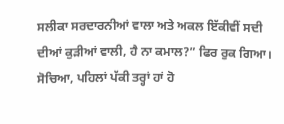ਸਲੀਕਾ ਸਰਦਾਰਨੀਆਂ ਵਾਲਾ ਅਤੇ ਅਕਲ ਇੱਕੀਵੀਂ ਸਦੀ ਦੀਆਂ ਕੁੜੀਆਂ ਵਾਲੀ, ਹੈ ਨਾ ਕਮਾਲ?” ਫਿਰ ਰੁਕ ਗਿਆ। ਸੋਚਿਆ, ਪਹਿਲਾਂ ਪੱਕੀ ਤਰ੍ਹਾਂ ਹਾਂ ਹੋ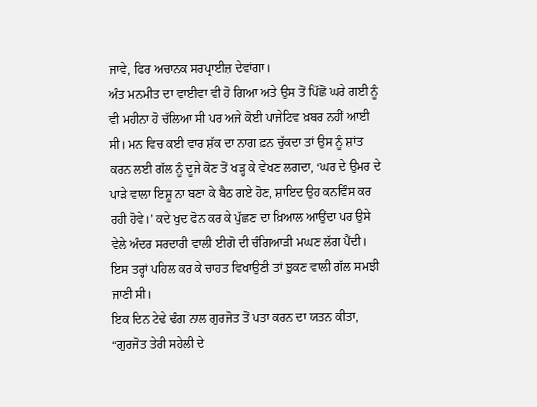ਜਾਵੇ, ਫਿਰ ਅਚਾਨਕ ਸਰਪ੍ਰਾਈਜ਼ ਦੇਵਾਂਗਾ।
ਅੰਤ ਮਨਮੀਤ ਦਾ ਵਾਈਵਾ ਵੀ ਹੋ ਗਿਆ ਅਤੇ ਉਸ ਤੋਂ ਪਿੱਛੋਂ ਘਰੇ ਗਈ ਨੂੰ ਵੀ ਮਹੀਨਾ ਹੋ ਚੱਲਿਆ ਸੀ ਪਰ ਅਜੇ ਕੋਈ ਪਾਜੇਟਿਵ ਖ਼ਬਰ ਨਹੀਂ ਆਈ ਸੀ। ਮਨ ਵਿਚ ਕਈ ਵਾਰ ਸ਼ੱਕ ਦਾ ਨਾਗ ਫ਼ਨ ਚੁੱਕਦਾ ਤਾਂ ਉਸ ਨੂੰ ਸ਼ਾਂਤ ਕਰਨ ਲਈ ਗੱਲ ਨੂੰ ਦੂਜੇ ਕੋਣ ਤੋਂ ਖੜ੍ਹ ਕੇ ਵੇਖਣ ਲਗਦਾ, ‘ਘਰ ਦੇ ਉਮਰ ਦੇ ਪਾੜੇ ਵਾਲਾ ਇਸ਼ੂ ਨਾ ਬਣਾ ਕੇ ਬੈਠ ਗਏ ਹੋਣ, ਸ਼ਾਇਦ ਉਹ ਕਨਵਿੰਸ ਕਰ ਰਹੀ ਹੋਵੇ।’ ਕਦੇ ਖੁਦ ਫੋਨ ਕਰ ਕੇ ਪੁੱਛਣ ਦਾ ਖ਼ਿਆਲ ਆਉਂਦਾ ਪਰ ਉਸੇ ਵੇਲੇ ਅੰਦਰ ਸਰਦਾਰੀ ਵਾਲੀ ਈਗੋ ਦੀ ਚੰਗਿਆੜੀ ਮਘਣ ਲੱਗ ਪੈਂਦੀ। ਇਸ ਤਰ੍ਹਾਂ ਪਹਿਲ ਕਰ ਕੇ ਚਾਹਤ ਵਿਖਾਉਣੀ ਤਾਂ ਝੁਕਣ ਵਾਲੀ ਗੱਲ ਸਮਝੀ ਜਾਣੀ ਸੀ।
ਇਕ ਦਿਨ ਟੇਢੇ ਢੰਗ ਨਾਲ ਗੁਰਜੋਤ ਤੋਂ ਪਤਾ ਕਰਨ ਦਾ ਯਤਨ ਕੀਤਾ, “ਗੁਰਜੋਤ ਤੇਰੀ ਸਹੇਲੀ ਦੇ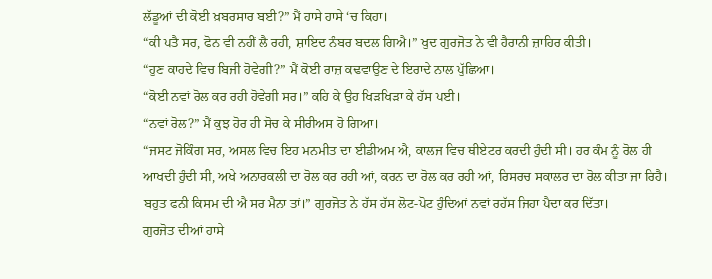ਲੱਡੂਆਂ ਦੀ ਕੋਈ ਖ਼ਬਰਸਾਰ ਬਈ?” ਮੈਂ ਹਾਸੇ ਹਾਸੇ ‘ਚ ਕਿਹਾ।
“ਕੀ ਪਤੈ ਸਰ, ਫੋਨ ਵੀ ਨਹੀਂ ਲੈ ਰਹੀ, ਸ਼ਾਇਦ ਨੰਬਰ ਬਦਲ ਗਿਐ।” ਖੁਦ ਗੁਰਜੋਤ ਨੇ ਵੀ ਹੈਰਾਨੀ ਜ਼ਾਹਿਰ ਕੀਤੀ।
“ਹੁਣ ਕਾਹਦੇ ਵਿਚ ਬਿਜੀ ਹੋਵੇਗੀ?” ਮੈਂ ਕੋਈ ਰਾਜ਼ ਕਢਵਾਉਣ ਦੇ ਇਰਾਦੇ ਨਾਲ ਪੁੱਛਿਆ।
“ਕੋਈ ਨਵਾਂ ਰੋਲ ਕਰ ਰਹੀ ਹੋਵੇਗੀ ਸਰ।” ਕਹਿ ਕੇ ਉਹ ਖਿੜਖਿੜਾ ਕੇ ਹੱਸ ਪਈ।
“ਨਵਾਂ ਰੋਲ?” ਮੈਂ ਕੁਝ ਹੋਰ ਹੀ ਸੋਚ ਕੇ ਸੀਰੀਅਸ ਹੋ ਗਿਆ।
“ਜਸਟ ਜੋਕਿੰਗ ਸਰ, ਅਸਲ ਵਿਚ ਇਹ ਮਨਮੀਤ ਦਾ ਈਡੀਅਮ ਐ, ਕਾਲਜ ਵਿਚ ਥੀਏਟਰ ਕਰਦੀ ਹੁੰਦੀ ਸੀ। ਹਰ ਕੰਮ ਨੂੰ ਰੋਲ ਹੀ ਆਖਦੀ ਹੁੰਦੀ ਸੀ, ਅਖੇ ਅਨਾਰਕਲੀ ਦਾ ਰੋਲ ਕਰ ਰਹੀ ਆਂ, ਕਰਨ ਦਾ ਰੋਲ ਕਰ ਰਹੀ ਆਂ, ਰਿਸਰਚ ਸਕਾਲਰ ਦਾ ਰੋਲ ਕੀਤਾ ਜਾ ਰਿਹੈ। ਬਹੁਤ ਫਨੀ ਕਿਸਮ ਦੀ ਐ ਸਰ ਮੈਨਾ ਤਾਂ।” ਗੁਰਜੋਤ ਨੇ ਹੱਸ ਹੱਸ ਲੋਟ-ਪੋਟ ਹੁੰਦਿਆਂ ਨਵਾਂ ਰਹੱਸ ਜਿਹਾ ਪੈਦਾ ਕਰ ਦਿੱਤਾ।
ਗੁਰਜੋਤ ਦੀਆਂ ਹਾਸੇ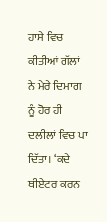ਹਾਸੇ ਵਿਚ ਕੀਤੀਆਂ ਗੱਲਾਂ ਨੇ ਮੇਰੇ ਦਿਮਾਗ ਨੂੰ ਹੋਰ ਹੀ ਦਲੀਲਾਂ ਵਿਚ ਪਾ ਦਿੱਤਾ। ‘ਕਦੇ ਥੀਏਟਰ ਕਰਨ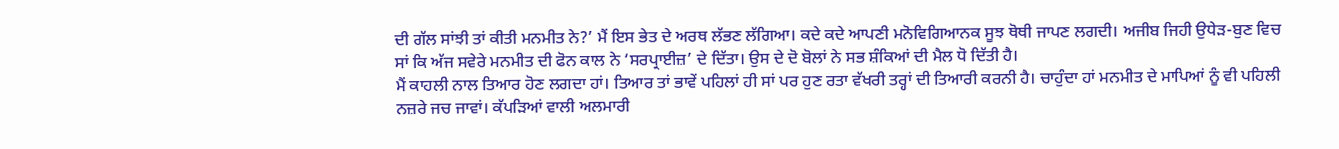ਦੀ ਗੱਲ ਸਾਂਝੀ ਤਾਂ ਕੀਤੀ ਮਨਮੀਤ ਨੇ?’ ਮੈਂ ਇਸ ਭੇਤ ਦੇ ਅਰਥ ਲੱਭਣ ਲੱਗਿਆ। ਕਦੇ ਕਦੇ ਆਪਣੀ ਮਨੋਵਿਗਿਆਨਕ ਸੂਝ ਥੋਥੀ ਜਾਪਣ ਲਗਦੀ। ਅਜੀਬ ਜਿਹੀ ਉਧੇੜ-ਬੁਣ ਵਿਚ ਸਾਂ ਕਿ ਅੱਜ ਸਵੇਰੇ ਮਨਮੀਤ ਦੀ ਫੋਨ ਕਾਲ ਨੇ ‘ਸਰਪ੍ਰਾਈਜ਼’ ਦੇ ਦਿੱਤਾ। ਉਸ ਦੇ ਦੋ ਬੋਲਾਂ ਨੇ ਸਭ ਸ਼ੰਕਿਆਂ ਦੀ ਮੈਲ ਧੋ ਦਿੱਤੀ ਹੈ।
ਮੈਂ ਕਾਹਲੀ ਨਾਲ ਤਿਆਰ ਹੋਣ ਲਗਦਾ ਹਾਂ। ਤਿਆਰ ਤਾਂ ਭਾਵੇਂ ਪਹਿਲਾਂ ਹੀ ਸਾਂ ਪਰ ਹੁਣ ਰਤਾ ਵੱਖਰੀ ਤਰ੍ਹਾਂ ਦੀ ਤਿਆਰੀ ਕਰਨੀ ਹੈ। ਚਾਹੁੰਦਾ ਹਾਂ ਮਨਮੀਤ ਦੇ ਮਾਪਿਆਂ ਨੂੰ ਵੀ ਪਹਿਲੀ ਨਜ਼ਰੇ ਜਚ ਜਾਵਾਂ। ਕੱਪੜਿਆਂ ਵਾਲੀ ਅਲਮਾਰੀ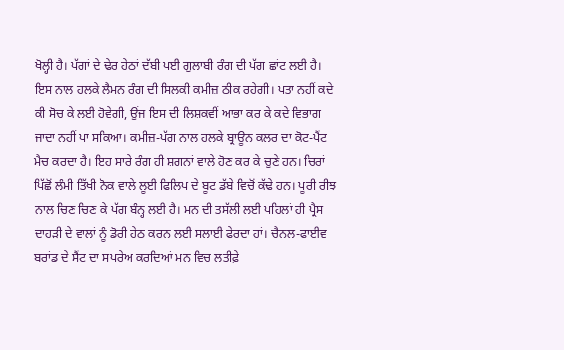ਖੋਲ੍ਹੀ ਹੈ। ਪੱਗਾਂ ਦੇ ਢੇਰ ਹੇਠਾਂ ਦੱਬੀ ਪਈ ਗੁਲਾਬੀ ਰੰਗ ਦੀ ਪੱਗ ਛਾਂਟ ਲਈ ਹੈ। ਇਸ ਨਾਲ ਹਲਕੇ ਲੈਮਨ ਰੰਗ ਦੀ ਸਿਲਕੀ ਕਮੀਜ਼ ਠੀਕ ਰਹੇਗੀ। ਪਤਾ ਨਹੀਂ ਕਦੇ ਕੀ ਸੋਚ ਕੇ ਲਈ ਹੋਵੇਗੀ, ਉਂਜ ਇਸ ਦੀ ਲਿਸ਼ਕਵੀਂ ਆਭਾ ਕਰ ਕੇ ਕਦੇ ਵਿਭਾਗ ਜਾਦਾ ਨਹੀਂ ਪਾ ਸਕਿਆ। ਕਮੀਜ਼-ਪੱਗ ਨਾਲ ਹਲਕੇ ਬ੍ਰਾਊਨ ਕਲਰ ਦਾ ਕੋਟ-ਪੈਂਟ ਮੈਚ ਕਰਦਾ ਹੈ। ਇਹ ਸਾਰੇ ਰੰਗ ਹੀ ਸ਼ਗਨਾਂ ਵਾਲੇ ਹੋਣ ਕਰ ਕੇ ਚੁਣੇ ਹਨ। ਚਿਰਾਂ ਪਿੱਛੋਂ ਲੰਮੀ ਤਿੱਖੀ ਨੋਕ ਵਾਲੇ ਲੂਈ ਫਿਲਿਪ ਦੇ ਬੂਟ ਡੱਬੇ ਵਿਚੋਂ ਕੱਢੇ ਹਨ। ਪੂਰੀ ਰੀਝ ਨਾਲ ਚਿਣ ਚਿਣ ਕੇ ਪੱਗ ਬੰਨ੍ਹ ਲਈ ਹੈ। ਮਨ ਦੀ ਤਸੱਲੀ ਲਈ ਪਹਿਲਾਂ ਹੀ ਪ੍ਰੈਸ ਦਾਹੜੀ ਦੇ ਵਾਲਾਂ ਨੂੰ ਡੋਰੀ ਹੇਠ ਕਰਨ ਲਈ ਸਲਾਈ ਫੇਰਦਾ ਹਾਂ। ਚੈਨਲ-ਫਾਈਵ ਬਰਾਂਡ ਦੇ ਸੈਂਟ ਦਾ ਸਪਰੇਅ ਕਰਦਿਆਂ ਮਨ ਵਿਚ ਲਤੀਫ਼ੇ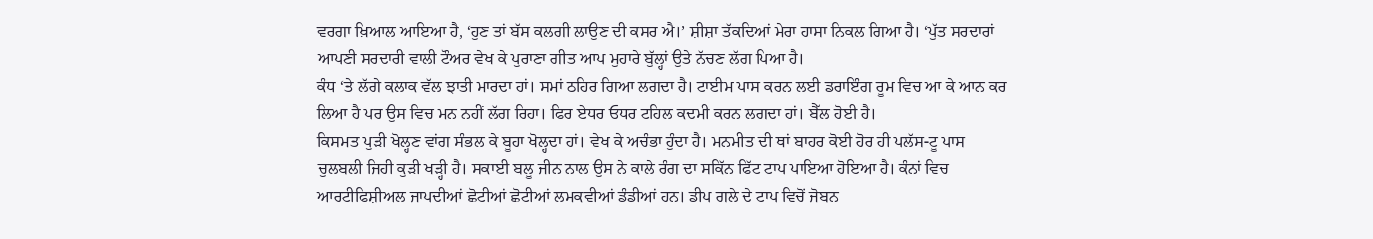ਵਰਗਾ ਖ਼ਿਆਲ ਆਇਆ ਹੈ, ‘ਹੁਣ ਤਾਂ ਬੱਸ ਕਲਗੀ ਲਾਉਣ ਦੀ ਕਸਰ ਐ।’ ਸ਼ੀਸ਼ਾ ਤੱਕਦਿਆਂ ਮੇਰਾ ਹਾਸਾ ਨਿਕਲ ਗਿਆ ਹੈ। ‘ਪੁੱਤ ਸਰਦਾਰਾਂ ਆਪਣੀ ਸਰਦਾਰੀ ਵਾਲੀ ਟੌਅਰ ਵੇਖ ਕੇ ਪੁਰਾਣਾ ਗੀਤ ਆਪ ਮੁਹਾਰੇ ਬੁੱਲ੍ਹਾਂ ਉਤੇ ਨੱਚਣ ਲੱਗ ਪਿਆ ਹੈ।
ਕੰਧ ‘ਤੇ ਲੱਗੇ ਕਲਾਕ ਵੱਲ ਝਾਤੀ ਮਾਰਦਾ ਹਾਂ। ਸਮਾਂ ਠਹਿਰ ਗਿਆ ਲਗਦਾ ਹੈ। ਟਾਈਮ ਪਾਸ ਕਰਨ ਲਈ ਡਰਾਇੰਗ ਰੂਮ ਵਿਚ ਆ ਕੇ ਆਨ ਕਰ ਲਿਆ ਹੈ ਪਰ ਉਸ ਵਿਚ ਮਨ ਨਹੀਂ ਲੱਗ ਰਿਹਾ। ਫਿਰ ਏਧਰ ਓਧਰ ਟਹਿਲ ਕਦਮੀ ਕਰਨ ਲਗਦਾ ਹਾਂ। ਬੈੱਲ ਹੋਈ ਹੈ।
ਕਿਸਮਤ ਪੁੜੀ ਖੋਲ੍ਹਣ ਵਾਂਗ ਸੰਭਲ ਕੇ ਬੂਹਾ ਖੋਲ੍ਹਦਾ ਹਾਂ। ਵੇਖ ਕੇ ਅਚੰਭਾ ਹੁੰਦਾ ਹੈ। ਮਨਮੀਤ ਦੀ ਥਾਂ ਬਾਹਰ ਕੋਈ ਹੋਰ ਹੀ ਪਲੱਸ-ਟੂ ਪਾਸ ਚੁਲਬਲੀ ਜਿਹੀ ਕੁੜੀ ਖੜ੍ਹੀ ਹੈ। ਸਕਾਈ ਬਲੂ ਜੀਨ ਨਾਲ ਉਸ ਨੇ ਕਾਲੇ ਰੰਗ ਦਾ ਸਕਿੱਨ ਫਿੱਟ ਟਾਪ ਪਾਇਆ ਹੋਇਆ ਹੈ। ਕੰਨਾਂ ਵਿਚ ਆਰਟੀਫਿਸ਼ੀਅਲ ਜਾਪਦੀਆਂ ਛੋਟੀਆਂ ਛੋਟੀਆਂ ਲਮਕਵੀਆਂ ਡੰਡੀਆਂ ਹਨ। ਡੀਪ ਗਲੇ ਦੇ ਟਾਪ ਵਿਚੋਂ ਜੋਬਨ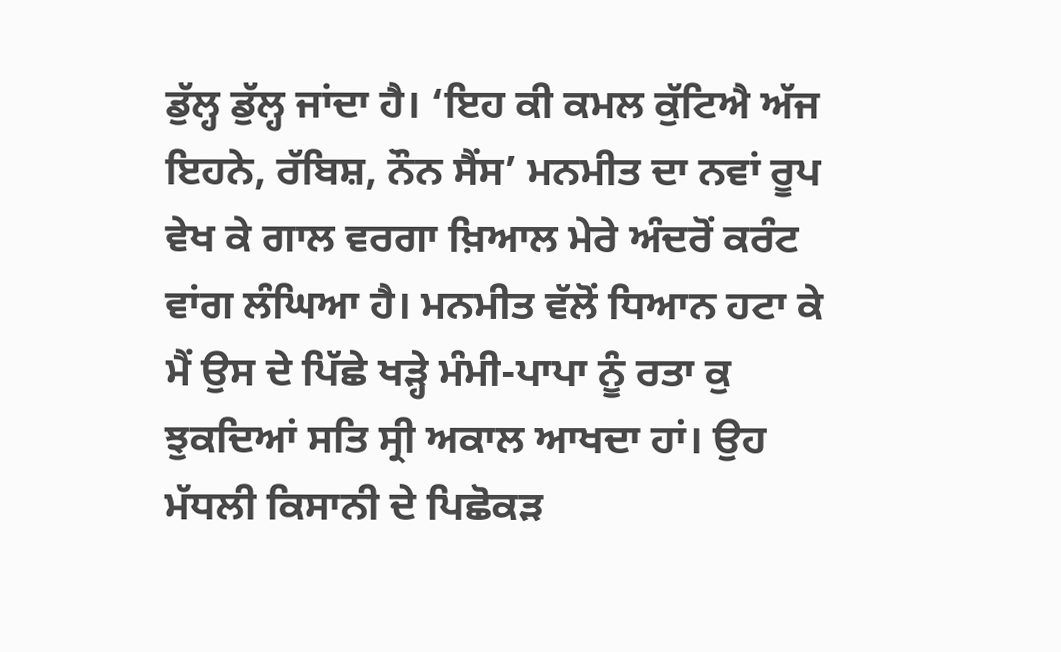ਡੁੱਲ੍ਹ ਡੁੱਲ੍ਹ ਜਾਂਦਾ ਹੈ। ‘ਇਹ ਕੀ ਕਮਲ ਕੁੱਟਿਐ ਅੱਜ ਇਹਨੇ, ਰੱਬਿਸ਼, ਨੌਨ ਸੈਂਸ’ ਮਨਮੀਤ ਦਾ ਨਵਾਂ ਰੂਪ ਵੇਖ ਕੇ ਗਾਲ ਵਰਗਾ ਖ਼ਿਆਲ ਮੇਰੇ ਅੰਦਰੋਂ ਕਰੰਟ ਵਾਂਗ ਲੰਘਿਆ ਹੈ। ਮਨਮੀਤ ਵੱਲੋਂ ਧਿਆਨ ਹਟਾ ਕੇ ਮੈਂ ਉਸ ਦੇ ਪਿੱਛੇ ਖੜ੍ਹੇ ਮੰਮੀ-ਪਾਪਾ ਨੂੰ ਰਤਾ ਕੁ ਝੁਕਦਿਆਂ ਸਤਿ ਸ੍ਰੀ ਅਕਾਲ ਆਖਦਾ ਹਾਂ। ਉਹ ਮੱਧਲੀ ਕਿਸਾਨੀ ਦੇ ਪਿਛੋਕੜ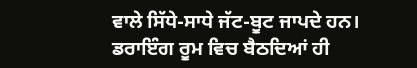ਵਾਲੇ ਸਿੱਧੇ-ਸਾਧੇ ਜੱਟ-ਬੂਟ ਜਾਪਦੇ ਹਨ।
ਡਰਾਇੰਗ ਰੂਮ ਵਿਚ ਬੈਠਦਿਆਂ ਹੀ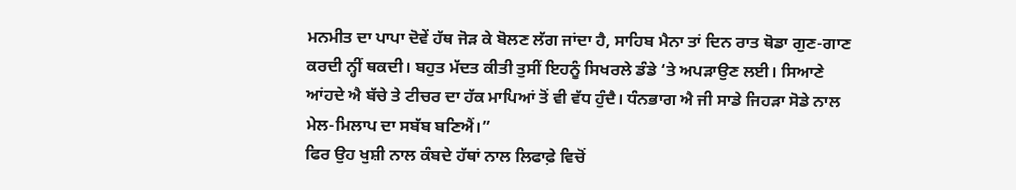ਮਨਮੀਤ ਦਾ ਪਾਪਾ ਦੋਵੇਂ ਹੱਥ ਜੋੜ ਕੇ ਬੋਲਣ ਲੱਗ ਜਾਂਦਾ ਹੈ, ਸਾਹਿਬ ਮੈਨਾ ਤਾਂ ਦਿਨ ਰਾਤ ਥੋਡਾ ਗੁਣ-ਗਾਣ ਕਰਦੀ ਨ੍ਹੀਂ ਥਕਦੀ। ਬਹੁਤ ਮੱਦਤ ਕੀਤੀ ਤੁਸੀਂ ਇਹਨੂੰ ਸਿਖਰਲੇ ਡੰਡੇ ‘ਤੇ ਅਪੜਾਉਣ ਲਈ। ਸਿਆਣੇ ਆਂਹਦੇ ਐ ਬੱਚੇ ਤੇ ਟੀਚਰ ਦਾ ਹੱਕ ਮਾਪਿਆਂ ਤੋਂ ਵੀ ਵੱਧ ਹੁੰਦੈ। ਧੰਨਭਾਗ ਐ ਜੀ ਸਾਡੇ ਜਿਹੜਾ ਸੋਡੇ ਨਾਲ ਮੇਲ-ਮਿਲਾਪ ਦਾ ਸਬੱਬ ਬਣਿਐਂ।”
ਫਿਰ ਉਹ ਖੁਸ਼ੀ ਨਾਲ ਕੰਬਦੇ ਹੱਥਾਂ ਨਾਲ ਲਿਫਾਫ਼ੇ ਵਿਚੋਂ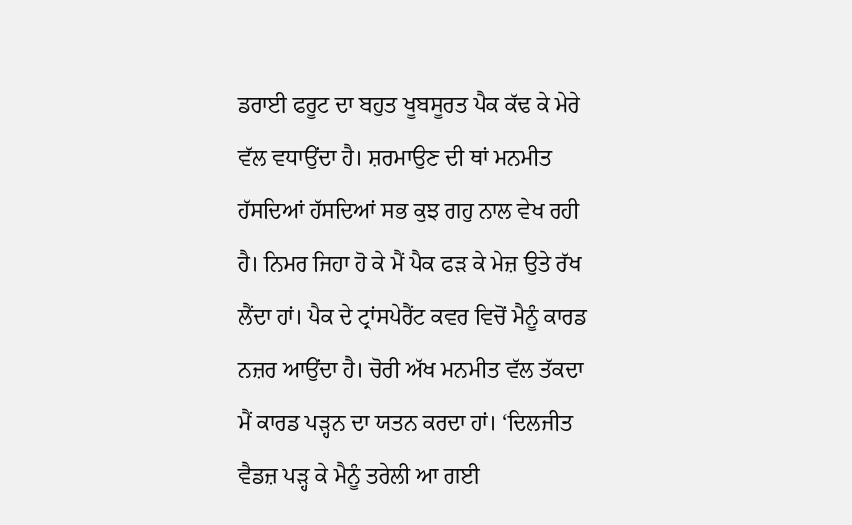ਡਰਾਈ ਫਰੂਟ ਦਾ ਬਹੁਤ ਖੂਬਸੂਰਤ ਪੈਕ ਕੱਢ ਕੇ ਮੇਰੇ ਵੱਲ ਵਧਾਉਂਦਾ ਹੈ। ਸ਼ਰਮਾਉਣ ਦੀ ਥਾਂ ਮਨਮੀਤ ਹੱਸਦਿਆਂ ਹੱਸਦਿਆਂ ਸਭ ਕੁਝ ਗਹੁ ਨਾਲ ਵੇਖ ਰਹੀ ਹੈ। ਨਿਮਰ ਜਿਹਾ ਹੋ ਕੇ ਮੈਂ ਪੈਕ ਫੜ ਕੇ ਮੇਜ਼ ਉਤੇ ਰੱਖ ਲੈਂਦਾ ਹਾਂ। ਪੈਕ ਦੇ ਟ੍ਰਾਂਸਪੇਰੈਂਟ ਕਵਰ ਵਿਚੋਂ ਮੈਨੂੰ ਕਾਰਡ ਨਜ਼ਰ ਆਉਂਦਾ ਹੈ। ਚੋਰੀ ਅੱਖ ਮਨਮੀਤ ਵੱਲ ਤੱਕਦਾ ਮੈਂ ਕਾਰਡ ਪੜ੍ਹਨ ਦਾ ਯਤਨ ਕਰਦਾ ਹਾਂ। ‘ਦਿਲਜੀਤ ਵੈਡਜ਼ ਪੜ੍ਹ ਕੇ ਮੈਨੂੰ ਤਰੇਲੀ ਆ ਗਈ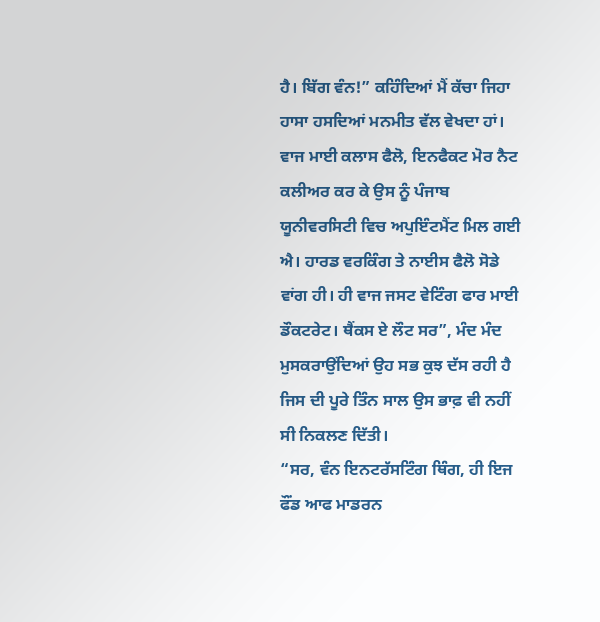ਹੈ। ਬਿੱਗ ਵੰਨ!” ਕਹਿੰਦਿਆਂ ਮੈਂ ਕੱਚਾ ਜਿਹਾ ਹਾਸਾ ਹਸਦਿਆਂ ਮਨਮੀਤ ਵੱਲ ਵੇਖਦਾ ਹਾਂ।
ਵਾਜ ਮਾਈ ਕਲਾਸ ਫੈਲੋ, ਇਨਫੈਕਟ ਮੋਰ ਨੈਟ ਕਲੀਅਰ ਕਰ ਕੇ ਉਸ ਨੂੰ ਪੰਜਾਬ ਯੂਨੀਵਰਸਿਟੀ ਵਿਚ ਅਪੁਇੰਟਮੈਂਟ ਮਿਲ ਗਈ ਐ। ਹਾਰਡ ਵਰਕਿੰਗ ਤੇ ਨਾਈਸ ਫੈਲੋ ਸੋਡੇ ਵਾਂਗ ਹੀ। ਹੀ ਵਾਜ ਜਸਟ ਵੇਟਿੰਗ ਫਾਰ ਮਾਈ ਡੌਕਟਰੇਟ। ਥੈਂਕਸ ਏ ਲੌਟ ਸਰ”, ਮੰਦ ਮੰਦ ਮੁਸਕਰਾਉਂਦਿਆਂ ਉਹ ਸਭ ਕੁਝ ਦੱਸ ਰਹੀ ਹੈ ਜਿਸ ਦੀ ਪੂਰੇ ਤਿੰਨ ਸਾਲ ਉਸ ਭਾਫ਼ ਵੀ ਨਹੀਂ ਸੀ ਨਿਕਲਣ ਦਿੱਤੀ।
“ਸਰ, ਵੰਨ ਇਨਟਰੱਸਟਿੰਗ ਥਿੰਗ, ਹੀ ਇਜ ਫੌਂਡ ਆਫ ਮਾਡਰਨ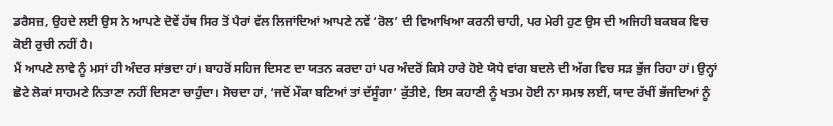ਡਰੈਸਜ਼, ਉਹਦੇ ਲਈ ਉਸ ਨੇ ਆਪਣੇ ਦੋਵੇਂ ਹੱਥ ਸਿਰ ਤੋਂ ਪੈਰਾਂ ਵੱਲ ਲਿਜਾਂਦਿਆਂ ਆਪਣੇ ਨਵੇਂ ‘ਰੋਲ’ ਦੀ ਵਿਆਖਿਆ ਕਰਨੀ ਚਾਹੀ, ਪਰ ਮੇਰੀ ਹੁਣ ਉਸ ਦੀ ਅਜਿਹੀ ਬਕਬਕ ਵਿਚ ਕੋਈ ਰੁਚੀ ਨਹੀਂ ਹੈ।
ਮੈਂ ਆਪਣੇ ਲਾਵੇ ਨੂੰ ਮਸਾਂ ਹੀ ਅੰਦਰ ਸਾਂਭਦਾ ਹਾਂ। ਬਾਹਰੋਂ ਸਹਿਜ ਦਿਸਣ ਦਾ ਯਤਨ ਕਰਦਾ ਹਾਂ ਪਰ ਅੰਦਰੋਂ ਕਿਸੇ ਹਾਰੇ ਹੋਏ ਯੋਧੇ ਵਾਂਗ ਬਦਲੇ ਦੀ ਅੱਗ ਵਿਚ ਸੜ ਭੁੱਜ ਰਿਹਾ ਹਾਂ। ਉਨ੍ਹਾਂ ਛੋਟੇ ਲੋਕਾਂ ਸਾਹਮਣੇ ਨਿਤਾਣਾ ਨਹੀਂ ਦਿਸਣਾ ਚਾਹੁੰਦਾ। ਸੋਚਦਾ ਹਾਂ, ‘ਜਦੋਂ ਮੌਕਾ ਬਣਿਆਂ ਤਾਂ ਦੱਸੂੰਗਾ’ ਕੁੱਤੀਏ, ਇਸ ਕਹਾਣੀ ਨੂੰ ਖਤਮ ਹੋਈ ਨਾ ਸਮਝ ਲਈਂ, ਯਾਦ ਰੱਖੀਂ ਭੱਜਦਿਆਂ ਨੂੰ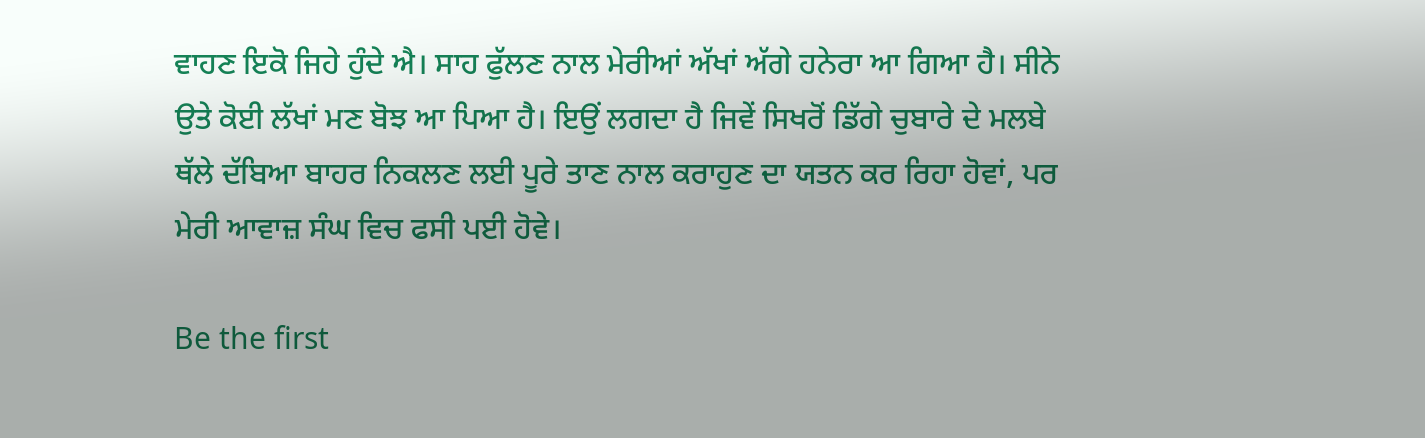ਵਾਹਣ ਇਕੋ ਜਿਹੇ ਹੁੰਦੇ ਐ। ਸਾਹ ਫੁੱਲਣ ਨਾਲ ਮੇਰੀਆਂ ਅੱਖਾਂ ਅੱਗੇ ਹਨੇਰਾ ਆ ਗਿਆ ਹੈ। ਸੀਨੇ ਉਤੇ ਕੋਈ ਲੱਖਾਂ ਮਣ ਬੋਝ ਆ ਪਿਆ ਹੈ। ਇਉਂ ਲਗਦਾ ਹੈ ਜਿਵੇਂ ਸਿਖਰੋਂ ਡਿੱਗੇ ਚੁਬਾਰੇ ਦੇ ਮਲਬੇ ਥੱਲੇ ਦੱਬਿਆ ਬਾਹਰ ਨਿਕਲਣ ਲਈ ਪੂਰੇ ਤਾਣ ਨਾਲ ਕਰਾਹੁਣ ਦਾ ਯਤਨ ਕਰ ਰਿਹਾ ਹੋਵਾਂ, ਪਰ ਮੇਰੀ ਆਵਾਜ਼ ਸੰਘ ਵਿਚ ਫਸੀ ਪਈ ਹੋਵੇ।

Be the first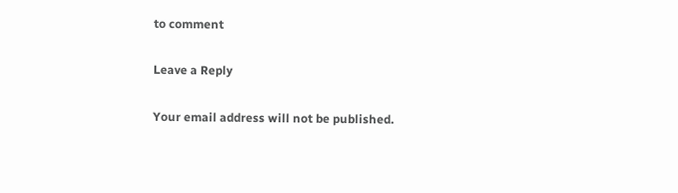to comment

Leave a Reply

Your email address will not be published.